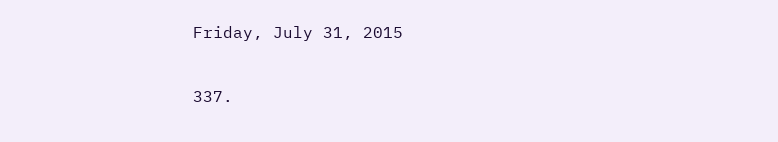Friday, July 31, 2015

337.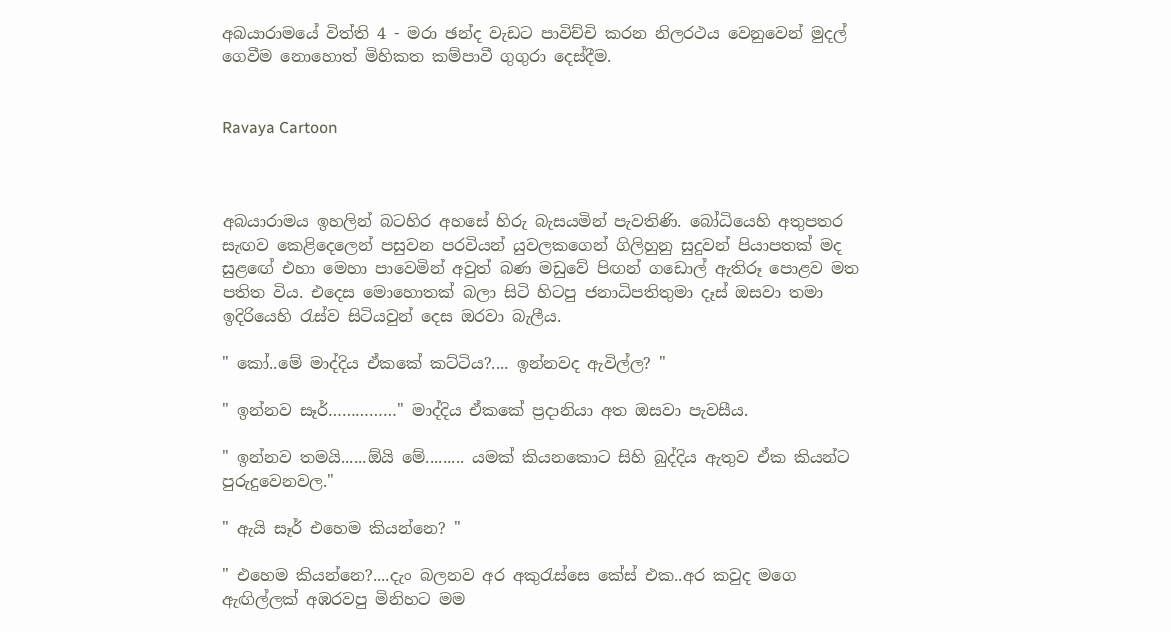අබයාරාමයේ විත්ති 4 - මරා ඡන්ද වැඩට පාවිච්චි කරන නිලරථය වෙනුවෙන් මුදල් ගෙවීම නොහොත් මිහිකත කම්පාවී ගුගුරා දෙස්දීම.


Ravaya Cartoon



අබයාරාමය ඉහලින් බටහිර අහසේ හිරු බැසයමින් පැවතිණි. බෝධියෙහි අතුපතර සැඟව කෙළිදෙලෙන් පසුවන පරවියන් යුවලකගෙන් ගිලිහුනු සුදුවන් පියාපතක් මද සුළඟේ එහා මෙහා පාවෙමින් අවුත් බණ මඩුවේ පිඟන් ගඩොල් ඇතිරූ පොළව මත පතිත විය. එදෙස මොහොතක් බලා සිටි හිටපු ජනාධිපතිතුමා දෑස් ඔසවා තමා ඉදිරියෙහි රැස්ව සිටියවුන් දෙස ඔරවා බැලීය.

" කෝ..මේ මාද්දිය ඒකකේ කට්ටිය?.... ඉන්නවද ඇවිල්ල? "

" ඉන්නව සෑර්……………" මාද්දිය ඒකකේ ප්‍රදානියා අත ඔසවා පැවසීය.

" ඉන්නව තමයි......ඕයි මේ......... යමක් කියනකොට සිහි බුද්දිය ඇතුව ඒක කියන්ට පුරුදුවෙනවල."

" ඇයි සෑර් එහෙම කියන්නෙ? "

" එහෙම කියන්නෙ?....දැං බලනව අර අකුරැස්සෙ කේස් එක..අර කවුද මගෙ ඇඟිල්ලක් අඹරවපු මිනිහට මම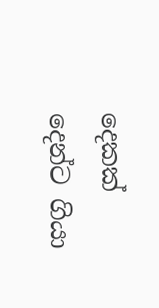දෙකක් දෙන්ට ගියා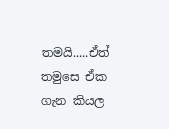තමයි.....ඒත් තමුසෙ ඒක ගැන කියල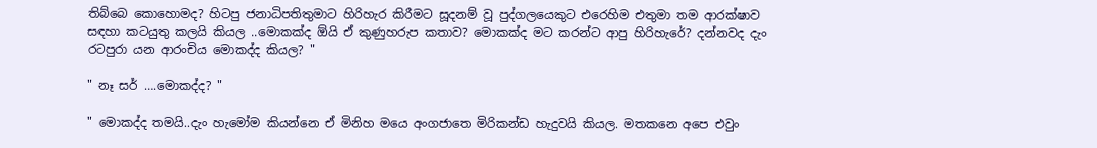තිබ්බෙ කොහොමද? හිටපු ජනාධිපතිතුමාට හිරිහැර කිරීමට සූදනම් වූ පුද්ගලයෙකුට එරෙහිම එතුමා තම ආරක්ෂාව සඳහා කටයුතු කලයි කියල ..මොකක්ද ඕයි ඒ කුණුහරුප කතාව? මොකක්ද මට කරන්ට ආපු හිරිහැරේ? දන්නවද දැං රටපුරා යන ආරංචිය මොකද්ද කියල? "

" නෑ සර් ….මොකද්ද? "

" මොකද්ද තමයි..දැං හැමෝම කියන්නෙ ඒ මිනිහ මයෙ අංගජාතෙ මිරිකන්ඩ හැදුවයි කියල. මතකනෙ අපෙ එවුං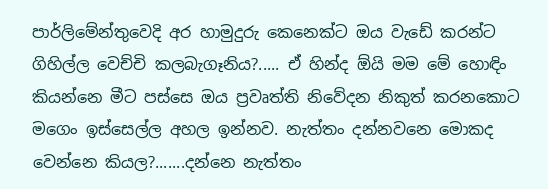පාර්ලිමේන්තුවෙදි අර හාමුදුරු කෙනෙක්ට ඔය වැඩේ කරන්ට ගිහිල්ල වෙච්චි කලබැගෑනිය?..... ඒ හින්ද ඕයි මම මේ හොඳිං කියන්නෙ මීට පස්සෙ ඔය ප්‍රවෘත්ති නිවේදන නිකුත් කරනකොට මගෙං ඉස්සෙල්ල අහල ඉන්නව. නැත්තං දන්නවනෙ මොකද වෙන්නෙ කියල?.......දන්නෙ නැත්තං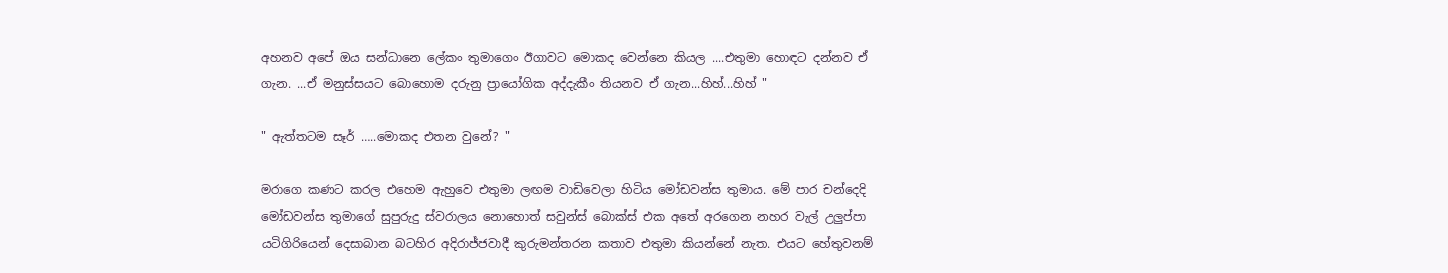අහනව අපේ ඔය සන්ධානෙ ලේකං තුමාගෙං ඊගාවට මොකද වෙන්නෙ කියල ....එතුමා හොඳට දන්නව ඒ ගැන. ...ඒ මනුස්සයට බොහොම දරුනු ප්‍රායෝගික අද්දැකීං තියනව ඒ ගැන...හිහ්...හිහ් "

" ඇත්තටම සෑර් …..මොකද එතන වුනේ? "

මරාගෙ කණට කරල එහෙම ඇහුවෙ එතුමා ලඟම වාඩිවෙලා හිටිය මෝඩවන්ස තුමාය. මේ පාර චන්දෙදි මෝඩවන්ස තුමාගේ සුපුරුදු ස්වරාලය නොහොත් සවුන්ස් බොක්ස් එක අතේ අරගෙන නහර වැල් උලුප්පා යටිගිරියෙන් දෙසාබාන බටහිර අදිරාජ්ජවාදී කුරුමන්තරන කතාව එතුමා කියන්නේ නැත. එයට හේතුවනම්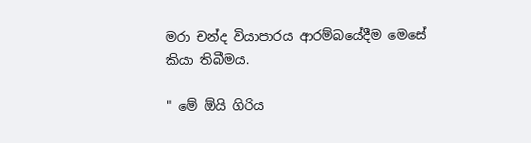මරා චන්ද වියාපාරය ආරම්බයේදීම මෙසේ කියා තිබීමය.

" මේ ඕයි ගිරිය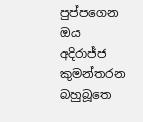පුප්පගෙන ඔය අදිරාජ්ජ කුමන්තරන බහුබූතෙ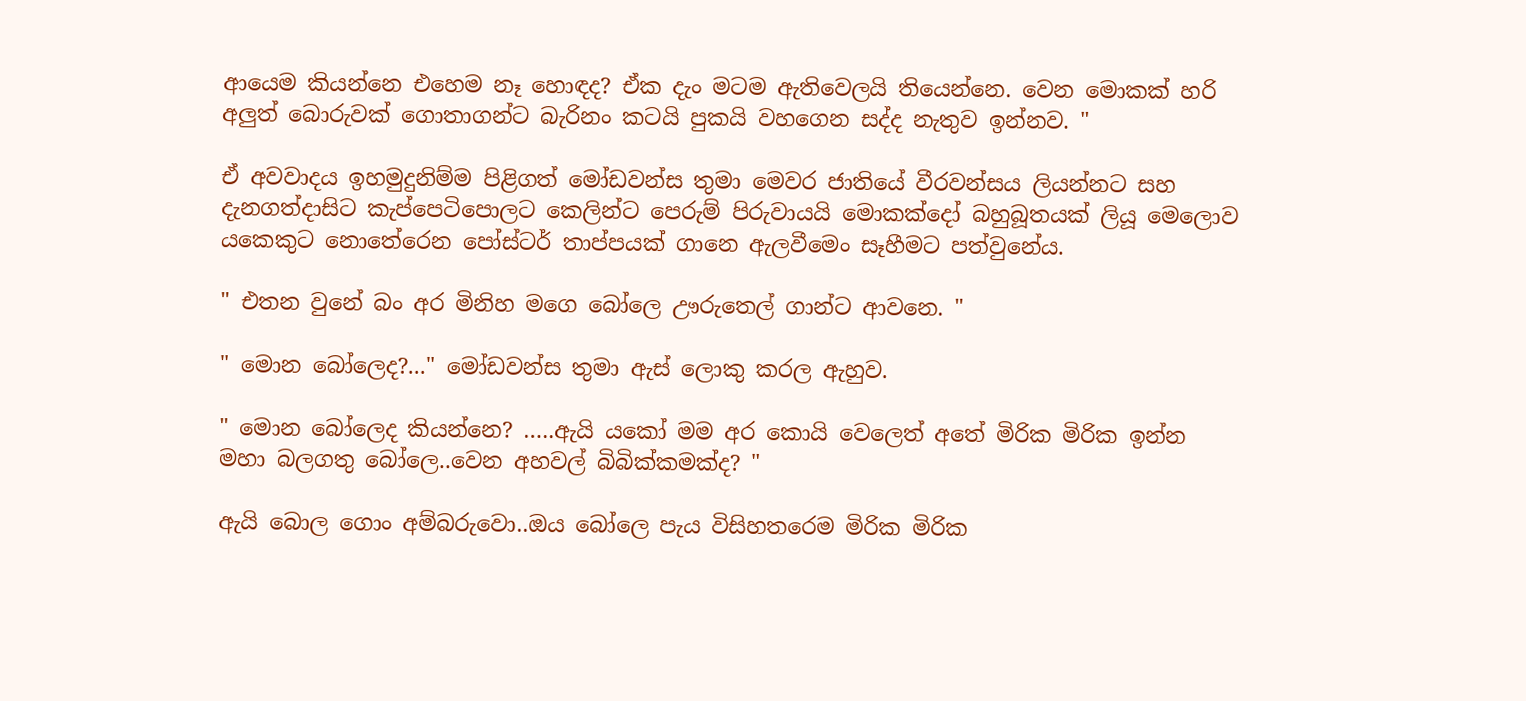ආයෙම කියන්නෙ එහෙම නෑ හොඳද? ඒක දැං මටම ඇතිවෙලයි තියෙන්නෙ. වෙන මොකක් හරි අලුත් බොරුවක් ගොතාගන්ට බැරිනං කටයි පුකයි වහගෙන සද්ද නැතුව ඉන්නව. "

ඒ අවවාදය ඉහමුදුනිම්ම පිළිගත් මෝඩවන්ස තුමා මෙවර ජාතියේ වීරවන්සය ලියන්නට සහ දැනගත්දාසිට කැප්පෙටිපොලට කෙලින්ට පෙරුම් පිරුවායයි මොකක්දෝ බහුබූතයක් ලියූ මෙලොව යකෙකුට නොතේරෙන පෝස්ටර් තාප්පයක් ගානෙ ඇලවීමෙං සෑහීමට පත්වුනේය.

" එතන වුනේ බං අර මිනිහ මගෙ බෝලෙ ඌරුතෙල් ගාන්ට ආවනෙ. "

" මොන බෝලෙද?..." මෝඩවන්ස තුමා ඇස් ලොකු කරල ඇහුව.

" මොන බෝලෙද කියන්නෙ? …..ඇයි යකෝ මම අර කොයි වෙලෙත් අතේ මිරික මිරික ඉන්න මහා බලගතු බෝලෙ..වෙන අහවල් බිබික්කමක්ද? "

ඇයි බොල ගොං අම්බරුවො..ඔය බෝලෙ පැය විසිහතරෙම මිරික මිරික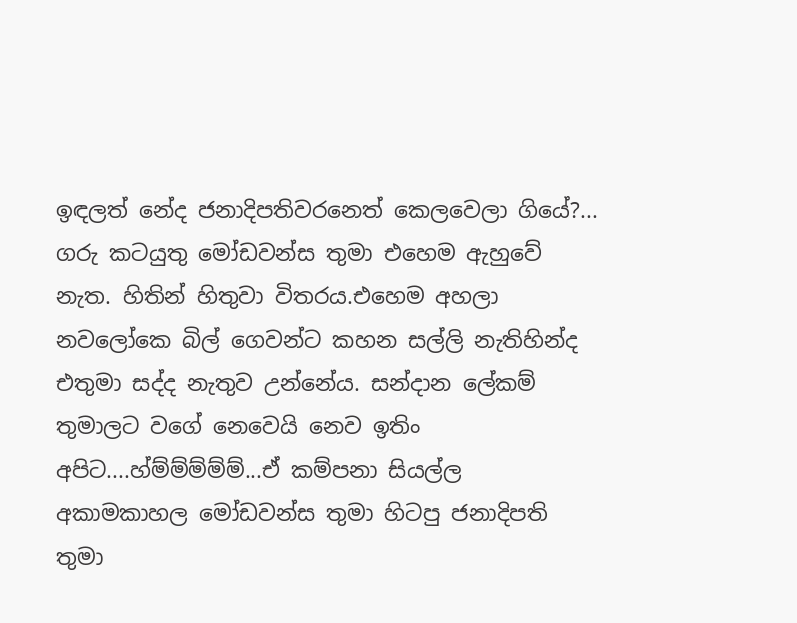ඉඳලත් නේද ජනාදිපතිවරනෙත් කෙලවෙලා ගියේ?... ගරු කටයුතු මෝඩවන්ස තුමා එහෙම ඇහුවේ නැත. හිතින් හිතුවා විතරය.එහෙම අහලා නවලෝකෙ බිල් ගෙවන්ට කහන සල්ලි නැතිහින්ද එතුමා සද්ද නැතුව උන්නේය. සන්දාන ලේකම් තුමාලට වගේ නෙවෙයි නෙව ඉතිං අපිට....හ්ම්ම්ම්ම්ම්...ඒ කම්පනා සියල්ල අකාමකාහල මෝඩවන්ස තුමා හිටපු ජනාදිපති තුමා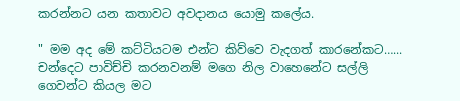කරන්නට යන කතාවට අවදානය යොමු කලේය.

" මම අද මේ කට්ටියටම එන්ට කිව්වෙ වැදගත් කාරනේකට…... චන්දෙට පාවිච්චි කරනවනම් මගෙ නිල වාහෙනේට සල්ලි ගෙවන්ට කියල මට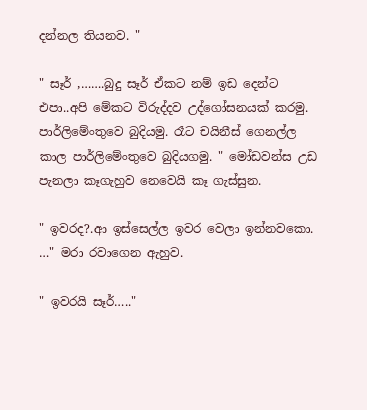දන්නල තියනව. "

" සෑර් ,…….බුදු සෑර් ඒකට නම් ඉඩ දෙන්ට එපා..අපි මේකට විරුද්දව උද්ගෝසනයක් කරමු. පාර්ලිමේංතුවෙ බුදියමු. රෑට චයිනීස් ගෙනල්ල කාල පාර්ලිමේංතුවෙ බුදියගමු. " මෝඩවන්ස උඩ පැනලා කෑගැහුව නෙවෙයි කෑ ගැස්සුන.

" ඉවරද?.ආ ඉස්සෙල්ල ඉවර වෙලා ඉන්නවකො. …" මරා රවාගෙන ඇහුව.

" ඉවරයි සෑර්….."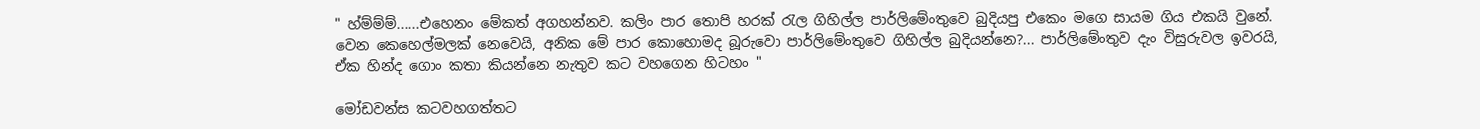" හ්ම්ම්ම්......එහෙනං මේකත් අගහන්නව. කලිං පාර තොපි හරක් රැල ගිහිල්ල පාර්ලිමේංතුවෙ බුදියපු එකෙං මගෙ සායම ගිය එකයි වුනේ. වෙන කෙහෙල්මලක් නෙවෙයි, අනික මේ පාර කොහොමද බූරුවො පාර්ලිමේංතුවෙ ගිහිල්ල බුදියන්නෙ?... පාර්ලිමේංතුව දැං විසුරුවල ඉවරයි, ඒක හින්ද ගොං කතා කියන්නෙ නැතුව කට වහගෙන හිටහං "

මෝඩවන්ස කටවහගත්තට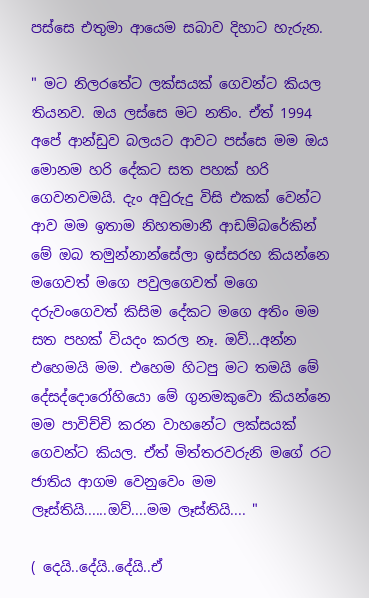පස්සෙ එතුමා ආයෙම සබාව දිහාට හැරුන.

" මට නිලරතේට ලක්සයක් ගෙවන්ට කියල තියනව. ඔය ලස්සෙ මට නතිං. ඒත් 1994 අපේ ආන්ඩුව බලයට ආවට පස්සෙ මම ඔය මොනම හරි දේකට සත පහක් හරි ගෙවනවමයි. දැං අවුරුදු විසි එකක් වෙන්ට ආව මම ඉතාම නිහතමානී ආඩම්බරේකින් මේ ඔබ තමුන්නාන්සේලා ඉස්සරහ කියන්නෙ මගෙවත් මගෙ පවුලගෙවත් මගෙ දරුවංගෙවත් කිසිම දේකට මගෙ අතිං මම සත පහක් වියදං කරල නෑ. ඔව්...අන්න එහෙමයි මම. එහෙම හිටපු මට තමයි මේ දේසද්දොරෝහියො මේ ගුනමකුවො කියන්නෙ මම පාවිච්චි කරන වාහනේට ලක්සයක් ගෙවන්ට කියල. ඒත් මිත්තරවරුනි මගේ රට ජාතිය ආගම වෙනුවෙං මම ලෑස්තියි......ඔව්....මම ලෑස්තියි.... "

( දෙයි..දේයි..දේයි..ඒ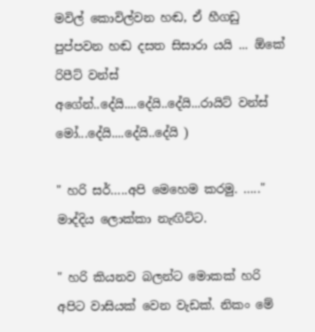මවිල් කොවිල්වන හඬ, ඒ හීගඩු පුප්පවන හඬ දසත සිසාරා යයි ... ඕකේ රිපීට් වන්ස් අගේන්..දේයි....දේයි..දේයි...රායිට් වන්ස් මෝ...දේයි....දේයි..දේයි )

" හරි සර්…..අපි මෙහෙම කරමු. ….." මාද්දිය ලොක්කා නැඟිට්ට.

" හරි කියනව බලන්ට මොකක් හරි අපිට වාසියක් වෙන වැඩක්. නිකං මේ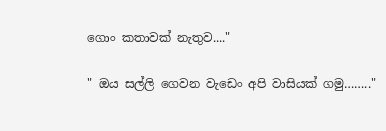ගොං කතාවක් නැතුව...."

" ඔය සල්ලි ගෙවන වැඩෙං අපි වාසියක් ගමු…….."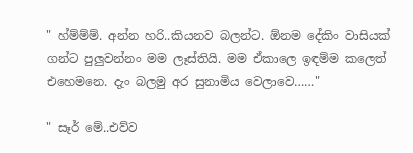" හ්ම්ම්ම්. අන්න හරි..කියනව බලන්ට. ඕනම දේකිං වාසියක් ගන්ට පුලුවන්නං මම ලෑස්තියි. මම ඒකාලෙ ඉඳම්ම කලෙත් එහෙමනෙ. දැං බලමු අර සුනාමිය වෙලාවෙ……"

" සෑර් මේ..එව්ව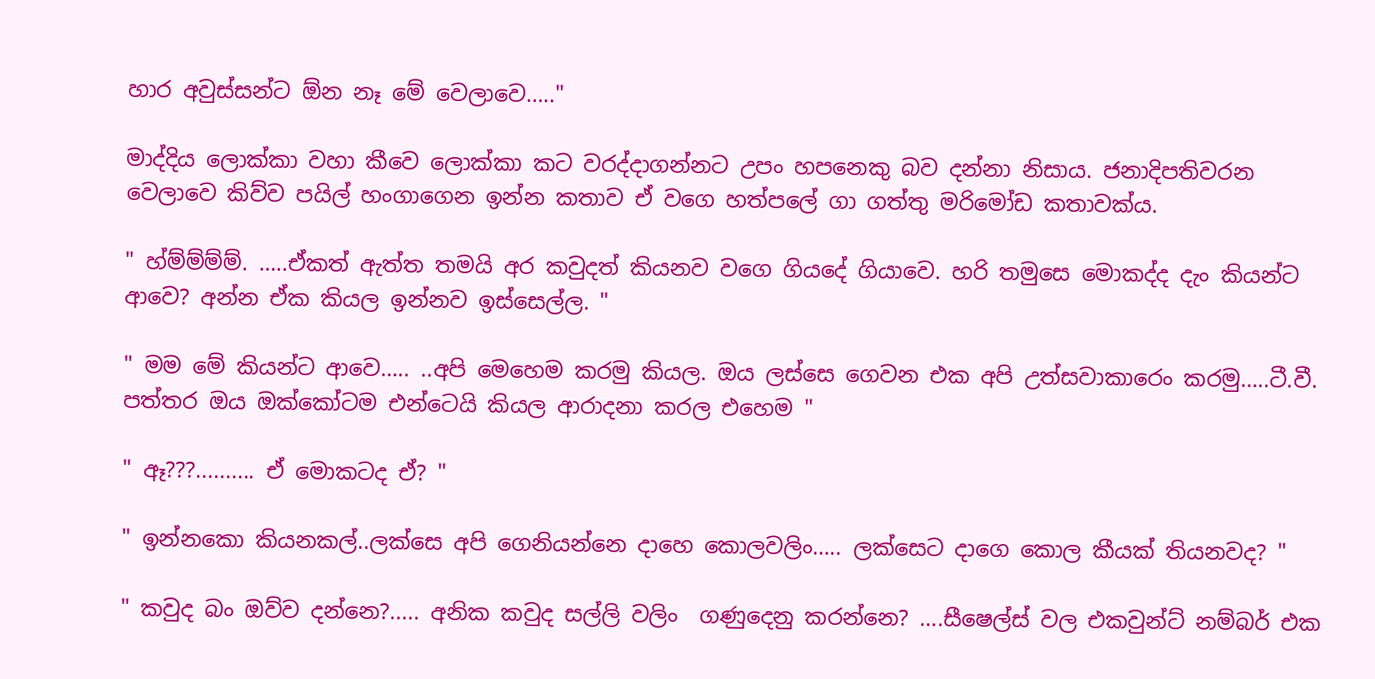හාර අවුස්සන්ට ඕන නෑ මේ වෙලාවෙ….."

මාද්දිය ලොක්කා වහා කීවෙ ලොක්කා කට වරද්දාගන්නට උපං හපනෙකු බව දන්නා නිසාය. ජනාදිපතිවරන වෙලාවෙ කිව්ව පයිල් හංගාගෙන ඉන්න කතාව ඒ වගෙ හත්පලේ ගා ගත්තු මරිමෝඩ කතාවක්ය.

" හ්ම්ම්ම්ම්. …..ඒකත් ඇත්ත තමයි අර කවුදත් කියනව වගෙ ගියදේ ගියාවෙ. හරි තමුසෙ මොකද්ද දැං කියන්ට ආවෙ? අන්න ඒක කියල ඉන්නව ඉස්සෙල්ල. "

" මම මේ කියන්ට ආවෙ….. ..අපි මෙහෙම කරමු කියල. ඔය ලස්සෙ ගෙවන එක අපි උත්සවාකාරෙං කරමු…..ටී.වී. පත්තර ඔය ඔක්කෝටම එන්ටෙයි කියල ආරාදනා කරල එහෙම "

" ඈ???.......... ඒ මොකටද ඒ? "

" ඉන්නකො කියනකල්..ලක්සෙ අපි ගෙනියන්නෙ දාහෙ කොලවලිං….. ලක්සෙට දාගෙ කොල කීයක් තියනවද? "

" කවුද බං ඔව්ව දන්නෙ?..... අනික කවුද සල්ලි වලිං  ගණුදෙනු කරන්නෙ? ….සීෂෙල්ස් වල එකවුන්ට් නම්බර් එක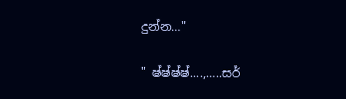දුන්න…"

" ෂ්ෂ්ෂ්ෂ්....,…..සර්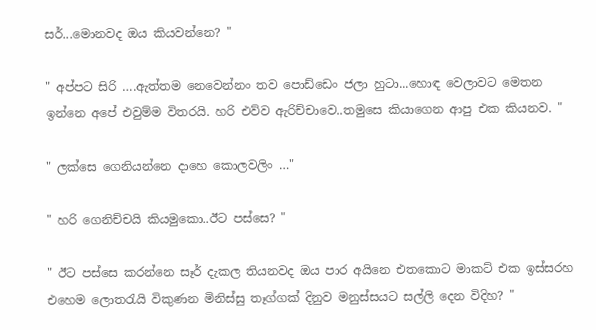සර්...මොනවද ඔය කියවන්නෙ? "

" අප්පට සිරි ….ඇත්තම නෙවෙන්නං තව පොඩ්ඩෙං ජලා හුටා...හොඳ වෙලාවට මෙතන ඉන්නෙ අපේ එවුම්ම විතරයි. හරි එව්ව ඇරිච්චාවෙ..තමුසෙ කියාගෙන ආපු එක කියනව. "

" ලක්සෙ ගෙනියන්නෙ දාහෙ කොලවලිං …"

" හරි ගෙනිච්චයි කියමුකො..ඊට පස්සෙ? "

" ඊට පස්සෙ කරන්නෙ සෑර් දැකල තියනවද ඔය පාර අයිනෙ එතකොට මාකට් එක ඉස්සරහ එහෙම ලොතරැයි විකුණන මිනිස්සු තෑග්ගක් දිනුව මනුස්සයට සල්ලි දෙන විදිහ? "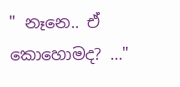" නෑනෙ.. ඒ කොහොමද? …"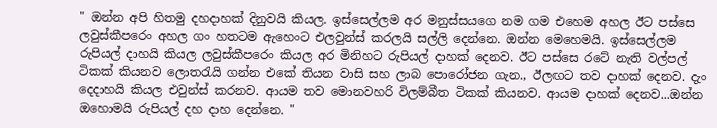" ඔන්න අපි හිතමු දහදාහක් දිනුවයි කියල. ඉස්සෙල්ලම අර මනුස්සයගෙ නම ගම එහෙම අහල ඊට පස්සෙ ලවුස්කීපරෙං අහල ගං හතටම ඇහෙංට එලවුන්ස් කරලයි සල්ලි දෙන්නෙ. ඔන්න මෙහෙමයි. ඉස්සෙල්ලම රුපියල් දාහයි කියල ලවුස්කීපරෙං කියල අර මිනිහට රුපියල් දාහක් දෙනව. ඊට පස්සෙ රටේ නැති වල්පල් ටිකක් කියනව ලොතරැයි ගන්න එකේ තියන වාසි සහ ලාබ පොරෝජන ගැන., ඊලඟට තව දාහක් දෙනව. දැං දෙදාහයි කියල එවුන්ස් කරනව. ආයම තව මොනවහරි විලම්බීත ටිකක් කියනව. ආයම දාහක් දෙනව...ඔන්න ඔහොමයි රුපියල් දහ දාහ දෙන්නෙ. "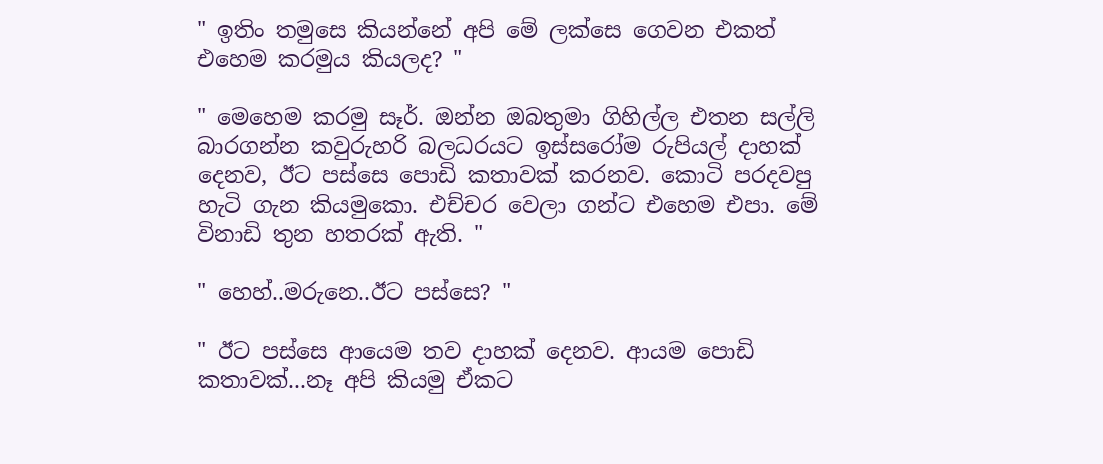" ඉතිං තමුසෙ කියන්නේ අපි මේ ලක්සෙ ගෙවන එකත් එහෙම කරමුය කියලද? "

" මෙහෙම කරමු සෑර්. ඔන්න ඔබතුමා ගිහිල්ල එතන සල්ලි බාරගන්න කවුරුහරි බලධරයට ඉස්සරෝම රුපියල් දාහක් දෙනව, ඊට පස්සෙ පොඩි කතාවක් කරනව. කොටි පරදවපු හැටි ගැන කියමුකො. එච්චර වෙලා ගන්ට එහෙම එපා. මේ විනාඩි තුන හතරක් ඇති. "

" හෙහ්..මරුනෙ..ඊට පස්සෙ? "

" ඊට පස්සෙ ආයෙම තව දාහක් දෙනව. ආයම පොඩි කතාවක්...නෑ අපි කියමු ඒකට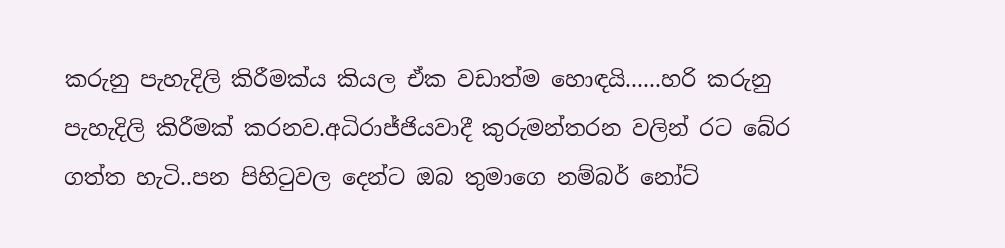කරුනු පැහැදිලි කිරීමක්ය කියල ඒක වඩාත්ම හොඳයි......හරි කරුනු පැහැදිලි කිරීමක් කරනව.අධිරාජ්ජියවාදී කුරුමන්තරන වලින් රට බේර ගත්ත හැටි..පන පිහිටුවල දෙන්ට ඔබ තුමාගෙ නම්බර් නෝට්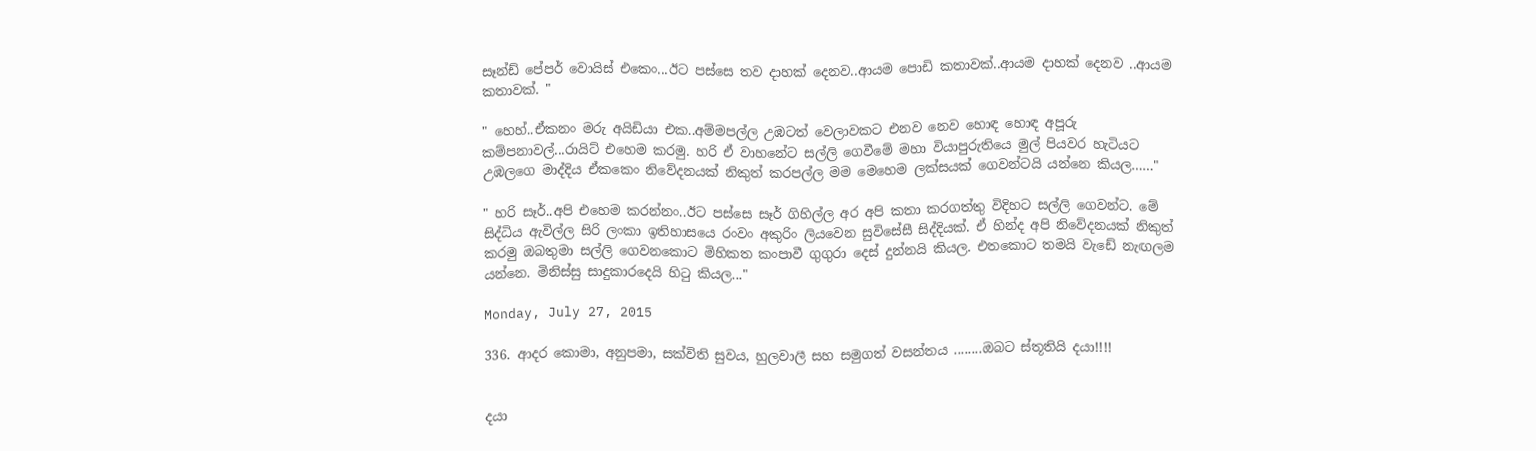සෑන්ඩ් පේපර් වොයිස් එකෙං...ඊට පස්සෙ තව දාහක් දෙනව..ආයම පොඩි කතාවක්..ආයම දාහක් දෙනව ..ආයම කතාවක්. "

" හෙහ්..ඒකනං මරු අයිඩියා එක..අම්මපල්ල උඹටත් වෙලාවකට එනව නෙව හොඳ හොඳ අපූරු කම්පනාවල්...රායිට් එහෙම කරමු. හරි ඒ වාහනේට සල්ලි ගෙවීමේ මහා වියාපුරුතියෙ මුල් පියවර හැටියට උඹලගෙ මාද්දිය ඒකකෙං නිවේදනයක් නිකුත් කරපල්ල මම මෙහෙම ලක්සයක් ගෙවන්ටයි යන්නෙ කියල……"

" හරි සෑර්..අපි එහෙම කරන්නං..ඊට පස්සෙ සෑර් ගිහිල්ල අර අපි කතා කරගත්තු විදිහට සල්ලි ගෙවන්ට. මේ සිද්ධිය ඇවිල්ල සිරි ලංකා ඉතිහාසයෙ රංවං අකුරිං ලියවෙන සුවිසේසී සිද්දියක්. ඒ හින්ද අපි නිවේදනයක් නිකුත් කරමු ඔබතුමා සල්ලි ගෙවනකොට මිහිකත කංපාවී ගුගුරා දෙස් දුන්නයි කියල. එතකොට තමයි වැඩේ නැඟලම යන්නෙ. මිනිස්සු සාදුකාරදෙයි හිටු කියල..."

Monday, July 27, 2015

336. ආදර කොමා, අනුපමා, සක්විති සුවය, හුලවාලී සහ සමුගත් වසන්තය ........ඔබට ස්තූතියි දයා!!!!


දයා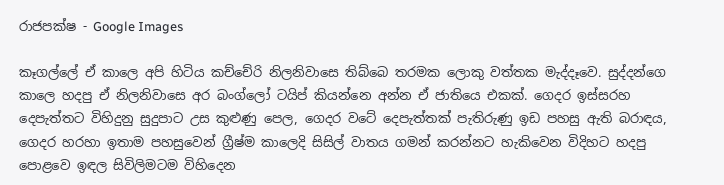රාජපක්ෂ - Google Images

කෑගල්ලේ ඒ කාලෙ අපි හිටිය කච්චේරි නිලනිවාසෙ තිබ්බෙ තරමක ලොකු වත්තක මැද්දෑවෙ. සුද්දන්ගෙ කාලෙ හදපු ඒ නිලනිවාසෙ අර බංග්ලෝ ටයිප් කියන්නෙ අන්න ඒ ජාතියෙ එකක්. ගෙදර ඉස්සරහ දෙපැත්තට විහිදුනු සුදුපාට උස කුළුණු පෙල, ගෙදර වටේ දෙපැත්තක් පැතිරුණු ඉඩ පහසු ඇති බරාඳය, ගෙදර හරහා ඉතාම පහසුවෙන් ග්‍රීෂ්ම කාලෙදි සිසිල් වාතය ගමන් කරන්නට හැකිවෙන විදිහට හදපු පොළවෙ ඉඳල සිවිලිමටම විහිදෙන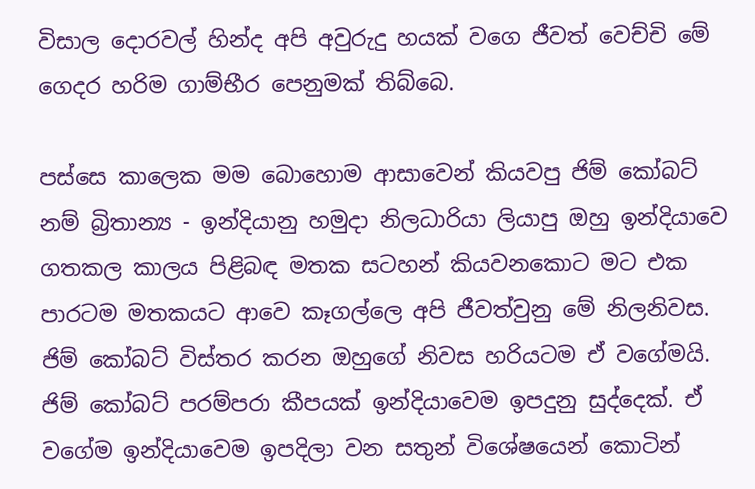විසාල දොරවල් හින්ද අපි අවුරුදු හයක් වගෙ ජීවත් වෙච්චි මේ ගෙදර හරිම ගාම්භීර පෙනුමක් තිබ්බෙ.

පස්සෙ කාලෙක මම බොහොම ආසාවෙන් කියවපු ජිම් කෝබට් නම් බ්‍රිතාන්‍ය - ඉන්දියානු හමුදා නිලධාරියා ලියාපු ඔහු ඉන්දියාවෙ ගතකල කාලය පිළිබඳ මතක සටහන් කියවනකොට මට එක පාරටම මතකයට ආවෙ කෑගල්ලෙ අපි ජීවත්වුනු මේ නිලනිවස. ජිම් කෝබට් විස්තර කරන ඔහුගේ නිවස හරියටම ඒ වගේමයි. ජිම් කෝබට් පරම්පරා කීපයක් ඉන්දියාවෙම ඉපදුනු සුද්දෙක්. ඒ වගේම ඉන්දියාවෙම ඉපදිලා වන සතුන් විශේෂයෙන් කොටින්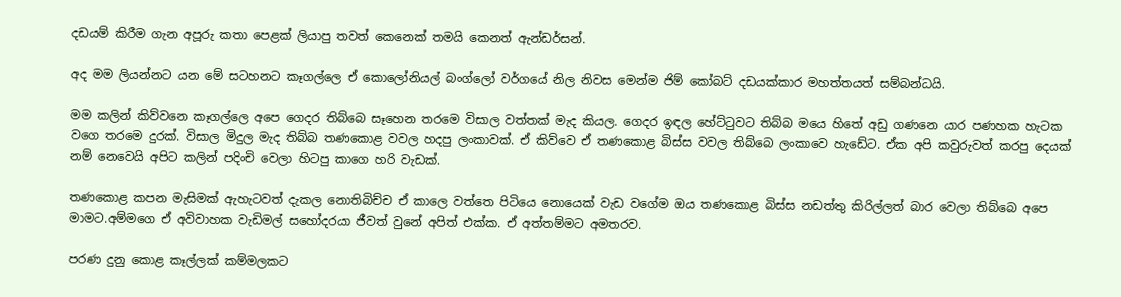දඩයම් කිරීම ගැන අපූරු කතා පෙළක් ලියාපු තවත් කෙනෙක් තමයි කෙනත් ඇන්ඩර්සන්.

අද මම ලියන්නට යන මේ සටහනට කෑගල්ලෙ ඒ කොලෝනියල් බංග්ලෝ වර්ගයේ නිල නිවස මෙන්ම ජිම් කෝබට් දඩයක්කාර මහත්තයත් සම්බන්ධයි.

මම කලින් කිව්වනෙ කෑගල්ලෙ අපෙ ගෙදර තිබ්බෙ සෑහෙන තරමෙ විසාල වත්තක් මැද කියල. ගෙදර ඉඳල හේට්ටුවට තිබ්බ මයෙ හිතේ අඩු ගණනෙ යාර පණහක හැටක වගෙ තරමෙ දුරක්. විසාල මිදුල මැද තිබ්බ තණකොළ වවල හදපු ලංකාවක්. ඒ කිව්වෙ ඒ තණකොළ බිස්ස වවල තිබ්බෙ ලංකාවෙ හැඩේට. ඒක අපි කවුරුවත් කරපු දෙයක් නම් නෙවෙයි අපිට කලින් පදිංචි වෙලා හිටපු කාගෙ හරි වැඩක්.

තණකොළ කපන මැසිමක් ඇහැටවත් දැකල නොතිබිච්ච ඒ කාලෙ වත්තෙ පිටියෙ නොයෙක් වැඩ වගේම ඔය තණකොළ බිස්ස නඩත්තු කිරිල්ලත් බාර වෙලා තිබ්බෙ අපෙ මාමට.අම්මගෙ ඒ අවිවාහක වැඩිමල් සහෝදරයා ජීවත් වුනේ අපිත් එක්ක. ඒ අත්තම්මට අමතරව.

පරණ දුනු කොළ කෑල්ලක් කම්මලකට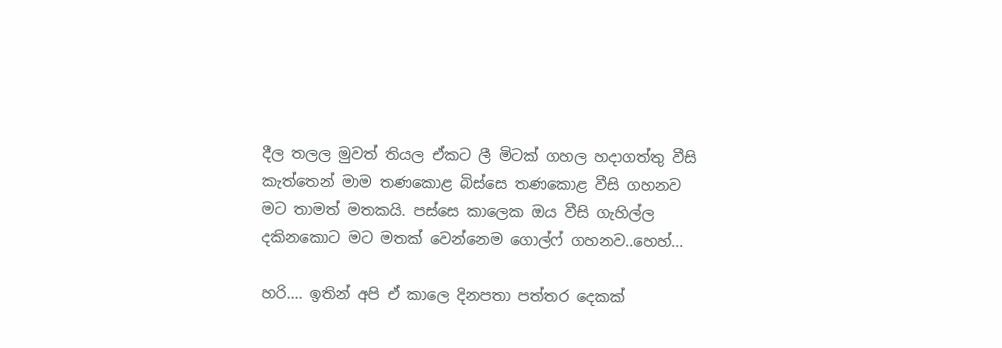දීල තලල මුවත් තියල ඒකට ලී මිටක් ගහල හදාගත්තු වීසි කැත්තෙන් මාම තණකොළ බිස්සෙ තණකොළ වීසි ගහනව මට තාමත් මතකයි. පස්සෙ කාලෙක ඔය වීසි ගැහිල්ල දකිනකොට මට මතක් වෙන්නෙම ගොල්ෆ් ගහනව..හෙහ්...

හරි.... ඉතින් අපි ඒ කාලෙ දිනපතා පත්තර දෙකක්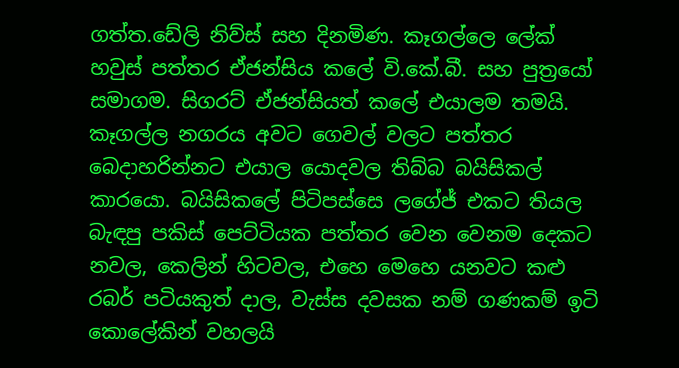ගත්ත.ඩේලි නිව්ස් සහ දිනමිණ. කෑගල්ලෙ ලේක් හවුස් පත්තර ඒජන්සිය කලේ වි.කේ.බී. සහ පුත්‍රයෝ සමාගම. සිගරට් ඒජන්සියත් කලේ එයාලම තමයි. කෑගල්ල නගරය අවට ගෙවල් වලට පත්තර බෙදාහරින්නට එයාල යොදවල තිබ්බ බයිසිකල් කාරයො. බයිසිකලේ පිටිපස්සෙ ලගේජ් එකට තියල බැඳපු පකිස් පෙට්ටියක පත්තර වෙන වෙනම දෙකට නවල, කෙලින් හිටවල, එහෙ මෙහෙ යනවට කළු රබර් පටියකුත් දාල, වැස්ස දවසක නම් ගණකම් ඉටි කොලේකින් වහලයි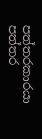පත්තරකාරයා පත්තර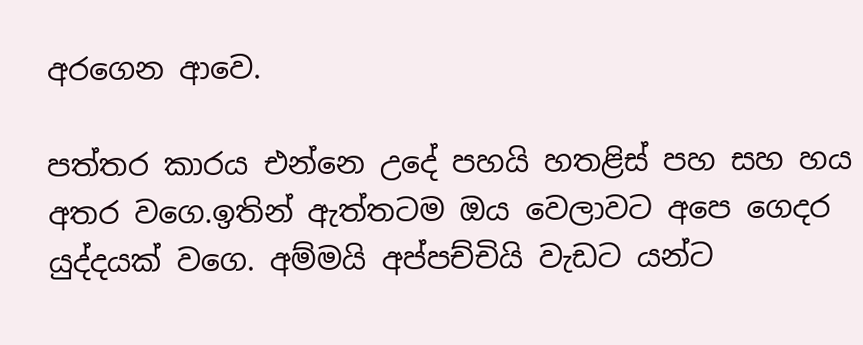අරගෙන ආවෙ.

පත්තර කාරය එන්නෙ උදේ පහයි හතළිස් පහ සහ හය අතර වගෙ.ඉතින් ඇත්තටම ඔය වෙලාවට අපෙ ගෙදර යුද්දයක් වගෙ. අම්මයි අප්පච්චියි වැඩට යන්ට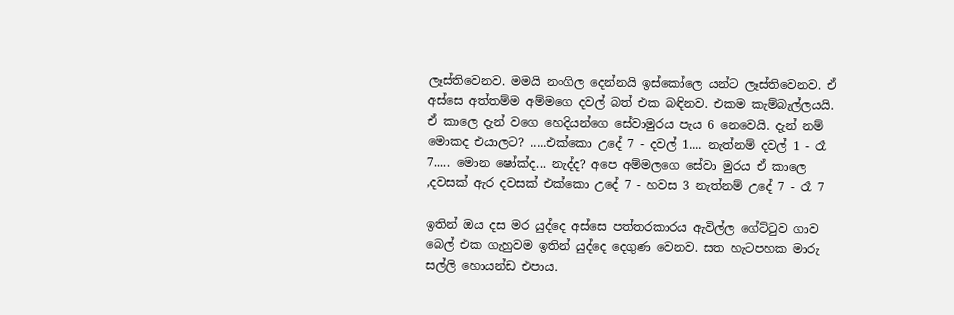ලෑස්තිවෙනව. මමයි නංගිල දෙන්නයි ඉස්කෝලෙ යන්ට ලෑස්තිවෙනව. ඒ අස්සෙ අත්තම්ම අම්මගෙ දවල් බත් එක බඳිනව. එකම කැම්බැල්ලයයි. ඒ කාලෙ දැන් වගෙ හෙදියන්ගෙ සේවාමුරය පැය 6 නෙවෙයි. දැන් නම් මොකද එයාලට? .....එක්කො උදේ 7 - දවල් 1.... නැත්නම් දවල් 1 - රෑ 7..... මොන ෂෝක්ද... නැද්ද? අපෙ අම්මලගෙ සේවා මුරය ඒ කාලෙ ,දවසක් ඇර දවසක් එක්කො උදේ 7 - හවස 3 නැත්නම් උදේ 7 - රෑ 7

ඉතින් ඔය දස මර යුද්දෙ අස්සෙ පත්තරකාරය ඇවිල්ල ගේට්ටුව ගාව බෙල් එක ගැහුවම ඉතින් යුද්දෙ දෙගුණ වෙනව. සත හැටපහක මාරු සල්ලි හොයන්ඩ එපාය.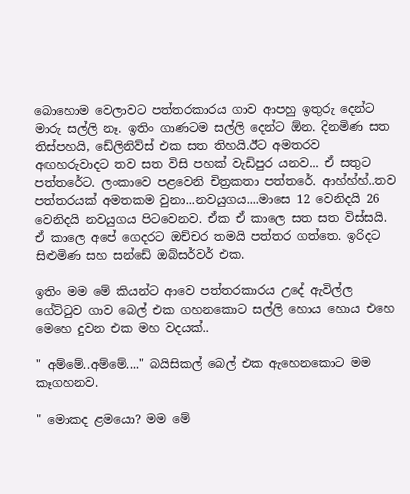බොහොම වෙලාවට පත්තරකාරය ගාව ආපහු ඉතුරු දෙන්ට මාරු සල්ලි නෑ. ඉතිං ගාණටම සල්ලි දෙන්ට ඕන. දිනමිණ සත තිස්පහයි, ඩේලිනිව්ස් එක සත තිහයි.ඊට අමතරව අඟහරුවාදට තව සත විසි පහක් වැඩිපුර යනව... ඒ සතුට පත්තරේට. ලංකාවෙ පළවෙනි චිත්‍රකතා පත්තරේ. ආහ්හ්හ්..තව පත්තරයක් අමතකම වුනා...නවයුගය....මාසෙ 12 වෙනිදයි 26 වෙනිදයි නවයුගය පිටවෙනව. ඒක ඒ කාලෙ සත සත විස්සයි. ඒ කාලෙ අපේ ගෙදරට ඔච්චර තමයි පත්තර ගත්තෙ. ඉරිදට සිළුමිණ සහ සන්ඩේ ඔබ්සර්වර් එක.

ඉතිං මම මේ කියන්ට ආවෙ පත්තරකාරය උදේ ඇවිල්ල ගේට්ටුව ගාව බෙල් එක ගහනකොට සල්ලි හොය හොය එහෙ මෙහෙ දුවන එක මහ වදයක්..

" අම්මේ..අම්මේ...." බයිසිකල් බෙල් එක ඇහෙනකොට මම කෑගහනව.

" මොකද ළමයො? මම මේ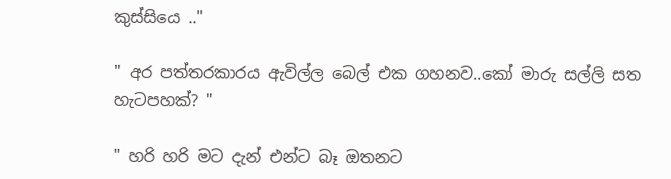කුස්සියෙ .."

" අර පත්තරකාරය ඇවිල්ල බෙල් එක ගහනව..කෝ මාරු සල්ලි සත හැටපහක්? "

" හරි හරි මට දැන් එන්ට බෑ ඔතනට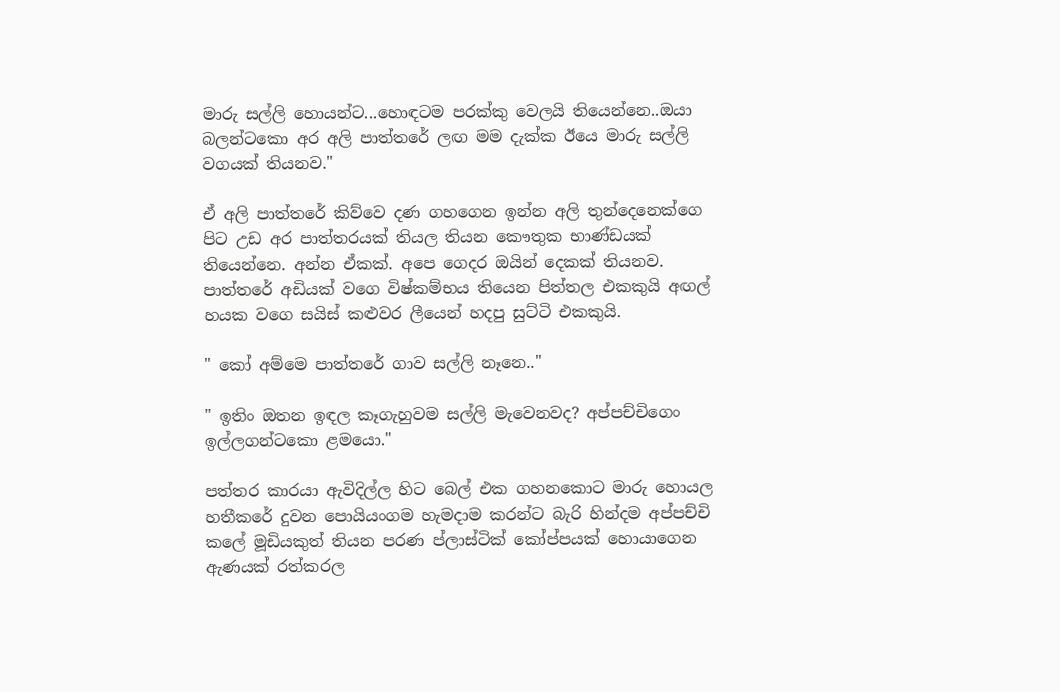මාරු සල්ලි හොයන්ට...හොඳටම පරක්කු වෙලයි තියෙන්නෙ..ඔයා බලන්ටකො අර අලි පාත්තරේ ලඟ මම දැක්ක ඊයෙ මාරු සල්ලි වගයක් තියනව."

ඒ අලි පාත්තරේ කිව්වෙ දණ ගහගෙන ඉන්න අලි තුන්දෙනෙක්ගෙ පිට උඩ අර පාත්තරයක් තියල තියන කෞතුක භාණ්ඩයක් තියෙන්නෙ. අන්න ඒකක්. අපෙ ගෙදර ඔයින් දෙකක් තියනව. පාත්තරේ අඩියක් වගෙ විෂ්කම්භය තියෙන පිත්තල එකකුයි අඟල් හයක වගෙ සයිස් කළුවර ලීයෙන් හදපු සුට්ටි එකකුයි.

" කෝ අම්මෙ පාත්තරේ ගාව සල්ලි නෑනෙ.."

" ඉතිං ඔතන ඉඳල කෑගැහුවම සල්ලි මැවෙනවද? අප්පච්චිගෙං ඉල්ලගන්ටකො ළමයො."

පත්තර කාරයා ඇවිදිල්ල හිට බෙල් එක ගහනකොට මාරු හොයල හතීකරේ දුවන පොයියංගම හැමදාම කරන්ට බැරි හින්දම අප්පච්චි කලේ මූඩියකුත් තියන පරණ ප්ලාස්ටික් කෝප්පයක් හොයාගෙන ඇණයක් රත්කරල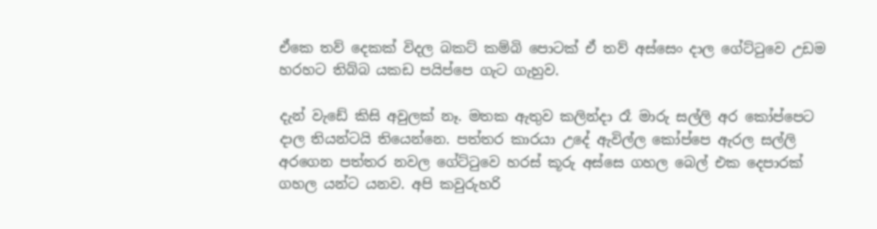ඒකෙ තව් දෙකක් විදල බකට් කම්බි පොටක් ඒ තව් අස්සෙං දාල ගේට්ටුවෙ උඩම හරහට තිබ්බ යකඩ පයිප්පෙ ගැට ගැහුව.

දැන් වැඩේ කිසි අවුලක් නෑ. මතක ඇතුව කලින්දා රෑ මාරු සල්ලි අර කෝප්පෙට දාල තියන්ටයි තියෙන්නෙ. පත්තර කාරයා උදේ ඇවිල්ල කෝප්පෙ ඇරල සල්ලි අරගෙන පත්තර නවල ගේට්ටුවෙ හරස් කූරු අස්සෙ ගහල බෙල් එක දෙපාරක් ගහල යන්ට යනව. අපි කවුරුහරි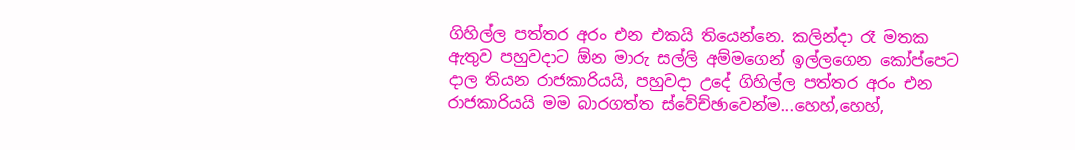ගිහිල්ල පත්තර අරං එන එකයි තියෙන්නෙ. කලින්දා රෑ මතක ඇතුව පහුවදාට ඕන මාරු සල්ලි අම්මගෙන් ඉල්ලගෙන කෝප්පෙට දාල තියන රාජකාරියයි, පහුවදා උදේ ගිහිල්ල පත්තර අරං එන රාජකාරියයි මම බාරගත්ත ස්වේච්ඡාවෙන්ම...හෙහ්,හෙහ්,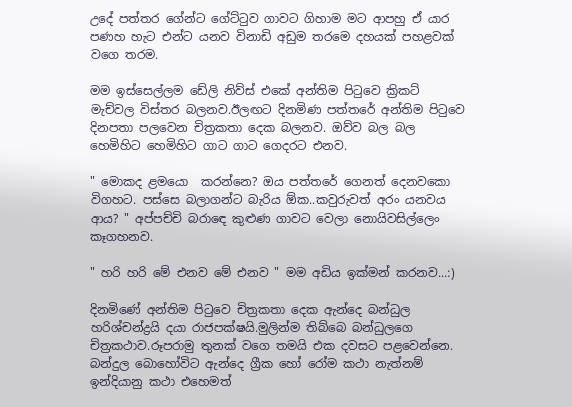උදේ පත්තර ගේන්ට ගේට්ටුව ගාවට ගිහාම මට ආපහු ඒ යාර පණහ හැට එන්ට යනව විනාඩි අඩුම තරමෙ දහයක් පහළවක් වගෙ තරම.

මම ඉස්සෙල්ලම ඩේලි නිව්ස් එකේ අන්තිම පිටුවෙ ක්‍රිකට් මැච්වල විස්තර බලනව.ඊලඟට දිනමිණ පත්තරේ අන්තිම පිටුවෙ දිනපතා පලවෙන චිත්‍රකතා දෙක බලනව. ඔව්ව බල බල හෙමිහිට හෙමිහිට ගාට ගාට ගෙදරට එනව.

" මොකද ළමයො  කරන්නෙ? ඔය පත්තරේ ගෙනත් දෙනවකො විගහට. පස්සෙ බලාගන්ට බැරිය ඕක..කවුරුවත් අරං යනවය ආය? " අප්පච්චි බරාඳෙ කුළුණ ගාවට වෙලා නොයිවසිල්ලෙං කෑගහනව.

" හරි හරි මේ එනව මේ එනව " මම අඩිය ඉක්මන් කරනව...:)

දිනමිණේ අන්තිම පිටුවෙ චිත්‍රකතා දෙක ඇන්දෙ බන්ධුල හරිශ්චන්ද්‍රයි දයා රාජපක්ෂයි.මුලින්ම තිබ්බෙ බන්ධුලගෙ චිත්‍රකථාව.රූපරාමු තුනක් වගෙ තමයි එක දවසට පළවෙන්නෙ. බන්දුල බොහෝවිට ඇන්දෙ ග්‍රීක හෝ රෝම කථා නැත්නම් ඉන්දියානු කථා එහෙමත්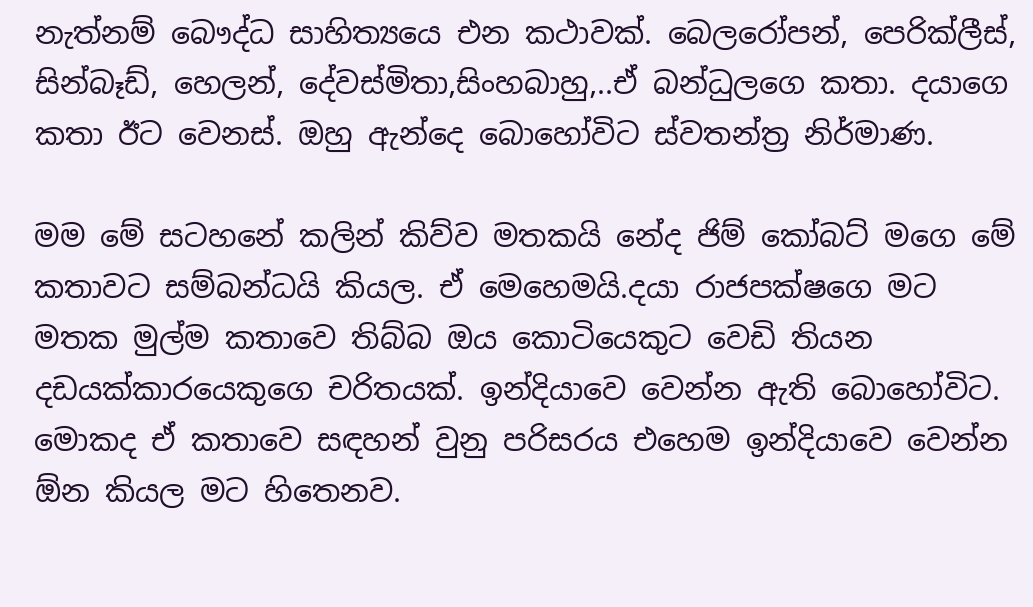නැත්නම් බෞද්ධ සාහිත්‍යයෙ එන කථාවක්. බෙලරෝපන්, පෙරික්ලීස්, සින්බෑඩ්, හෙලන්, දේවස්මිතා,සිංහබාහු,..ඒ බන්ධුලගෙ කතා. දයාගෙ කතා ඊට වෙනස්. ඔහු ඇන්දෙ බොහෝවිට ස්වතන්ත්‍ර නිර්මාණ.

මම මේ සටහනේ කලින් කිව්ව මතකයි නේද ජිම් කෝබට් මගෙ මේ කතාවට සම්බන්ධයි කියල. ඒ මෙහෙමයි.දයා රාජපක්ෂගෙ මට මතක මුල්ම කතාවෙ තිබ්බ ඔය කොටියෙකුට වෙඩි තියන දඩයක්කාරයෙකුගෙ චරිතයක්. ඉන්දියාවෙ වෙන්න ඇති බොහෝවිට. මොකද ඒ කතාවෙ සඳහන් වුනු පරිසරය එහෙම ඉන්දියාවෙ වෙන්න ඕන කියල මට හිතෙනව.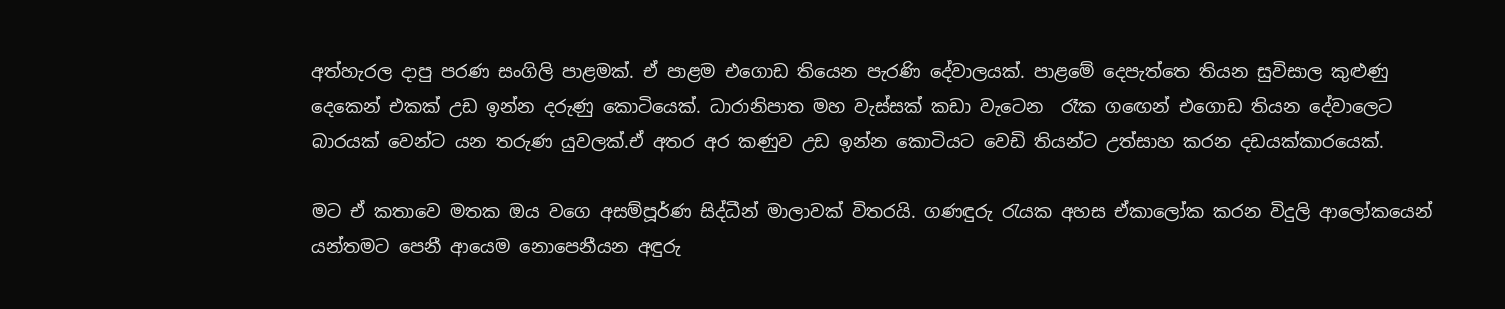අත්හැරල දාපු පරණ සංගිලි පාළමක්. ඒ පාළම එගොඩ තියෙන පැරණි දේවාලයක්. පාළමේ දෙපැත්තෙ තියන සුවිසාල කුළුණු දෙකෙන් එකක් උඩ ඉන්න දරුණු කොටියෙක්. ධාරානිපාත මහ වැස්සක් කඩා වැටෙන  රෑක ගඟෙන් එගොඩ තියන දේවාලෙට බාරයක් වෙන්ට යන තරුණ යුවලක්.ඒ අතර අර කණුව උඩ ඉන්න කොටියට වෙඩි තියන්ට උත්සාහ කරන දඩයක්කාරයෙක්.

මට ඒ කතාවෙ මතක ඔය වගෙ අසම්පූර්ණ සිද්ධීන් මාලාවක් විතරයි. ගණඳුරු රැයක අහස ඒකාලෝක කරන විදුලි ආලෝකයෙන් යන්තමට පෙනී ආයෙම නොපෙනීයන අඳුරු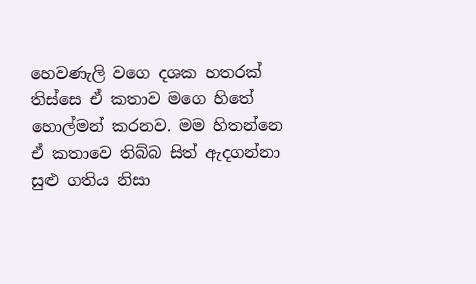හෙවණැලි වගෙ දශක හතරක් තිස්සෙ ඒ කතාව මගෙ හිතේ හොල්මන් කරනව. මම හිතන්නෙ ඒ කතාවෙ තිබ්බ සිත් ඇදගන්නා සුළු ගතිය නිසා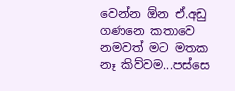වෙන්න ඕන ඒ.අඩු ගණනෙ කතාවෙ නමවත් මට මතක නෑ කිව්වම...පස්සෙ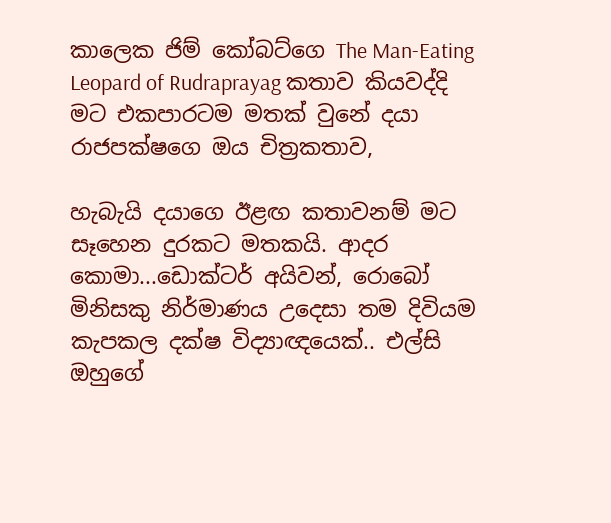කාලෙක ජිම් කෝබට්ගෙ The Man-Eating Leopard of Rudraprayag කතාව කියවද්දි මට එකපාරටම මතක් වුනේ දයා රාජපක්ෂගෙ ඔය චිත්‍රකතාව,

හැබැයි දයාගෙ ඊළඟ කතාවනම් මට සෑහෙන දුරකට මතකයි. ආදර කොමා...ඩොක්ටර් අයිවන්, රොබෝ මිනිසකු නිර්මාණය උදෙසා තම දිවියම කැපකල දක්ෂ විද්‍යාඥයෙක්.. එල්සි ඔහුගේ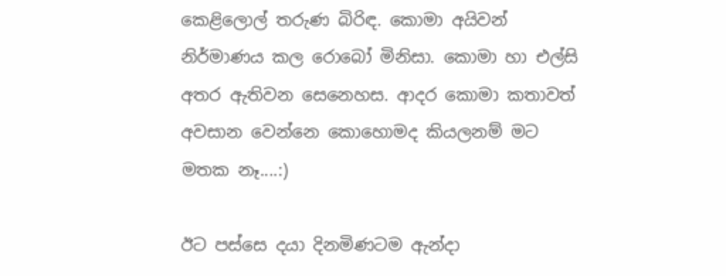කෙළිලොල් තරුණ බිරිඳ. කොමා අයිවන් නිර්මාණය කල රොබෝ මිනිසා. කොමා හා එල්සි අතර ඇතිවන සෙනෙහස. ආදර කොමා කතාවත් අවසාන වෙන්නෙ කොහොමද කියලනම් මට මතක නෑ....:)

ඊට පස්සෙ දයා දිනමිණටම ඇන්දා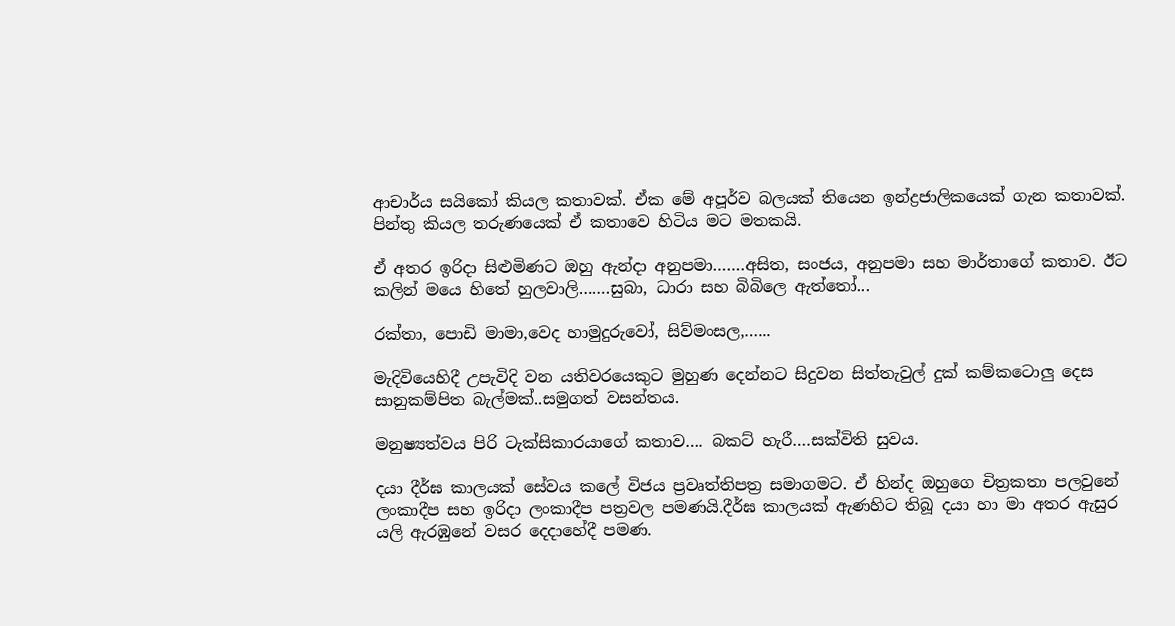ආචාර්ය සයිකෝ කියල කතාවක්. ඒක මේ අපූර්ව බලයක් තියෙන ඉන්ද්‍රජාලිකයෙක් ගැන කතාවක්. පින්තු කියල තරුණයෙක් ඒ කතාවෙ හිටිය මට මතකයි.

ඒ අතර ඉරිදා සිළුමිණට ඔහු ඇන්දා අනුපමා…….අසිත, සංජය, අනුපමා සහ මාර්තාගේ කතාව. ඊට කලින් මයෙ හිතේ හුලවාලි…….සුබා, ධාරා සහ බිබිලෙ ඇත්තෝ...

රක්තා, පොඩි මාමා,වෙද හාමුදුරුවෝ, සිව්මංසල,…...

මැදිවියෙහිදී උපැවිදි වන යතිවරයෙකුට මුහුණ දෙන්නට සිදුවන සිත්තැවුල් දුක් කම්කටොලු දෙස සානුකම්පිත බැල්මක්..සමුගත් වසන්තය.

මනුෂ්‍යත්වය පිරි ටැක්සිකාරයාගේ කතාව…. බකට් හැරී….සක්විති සුවය.

දයා දීර්ඝ කාලයක් සේවය කලේ විජය ප්‍රවෘත්තිපත්‍ර සමාගමට. ඒ හින්ද ඔහුගෙ චිත්‍රකතා පලවුනේ ලංකාදීප සහ ඉරිදා ලංකාදීප පත්‍රවල පමණයි.දීර්ඝ කාලයක් ඇණහිට තිබූ දයා හා මා අතර ඇසුර යලි ඇරඹුනේ වසර දෙදාහේදී පමණ.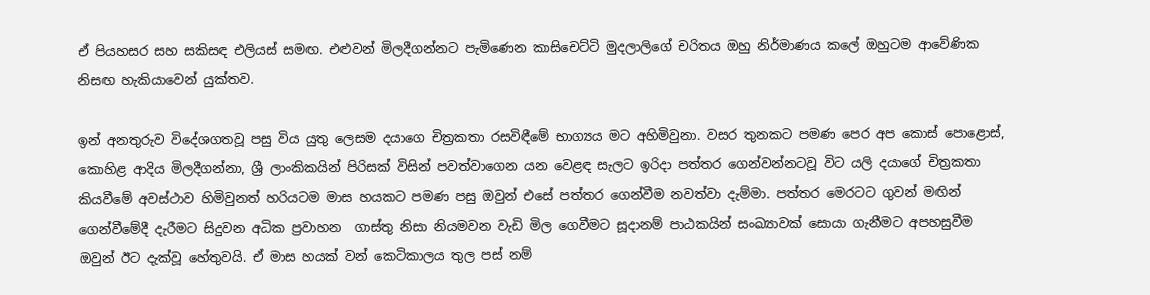ඒ පියහසර සහ සකිසඳ එලියස් සමඟ. එළුවන් මිලදීගන්නට පැමිණෙන කාසිචෙට්ටි මුදලාලිගේ චරිතය ඔහු නිර්මාණය කලේ ඔහුටම ආවේණික නිසඟ හැකියාවෙන් යුක්තව.

ඉන් අනතුරුව විදේශගතවූ පසු විය යුතු ලෙසම දයාගෙ චිත්‍රකතා රසවිඳීමේ භාග්‍යය මට අහිමිවුනා. වසර තුනකට පමණ පෙර අප කොස් පොළොස්, කොහිළ ආදිය මිලදීගන්නා, ශ්‍රී ලාංකිකයින් පිරිසක් විසින් පවත්වාගෙන යන වෙළඳ සැලට ඉරිදා පත්තර ගෙන්වන්නටවූ විට යලි දයාගේ චිත්‍රකතා කියවීමේ අවස්ථාව හිමිවුනත් හරියටම මාස හයකට පමණ පසු ඔවුන් එසේ පත්තර ගෙන්වීම නවත්වා දැම්මා. පත්තර මෙරටට ගුවන් මඟින් ගෙන්වීමේදී දැරීමට සිදුවන අධික ප්‍රවාහන  ගාස්තු නිසා නියමවන වැඩි මිල ගෙවීමට සූදානම් පාඨකයින් සංඛ්‍යාවක් සොයා ගැනීමට අපහසුවීම ඔවුන් ඊට දැක්වූ හේතුවයි. ඒ මාස හයක් වන් කෙටිකාලය තුල පස් නම්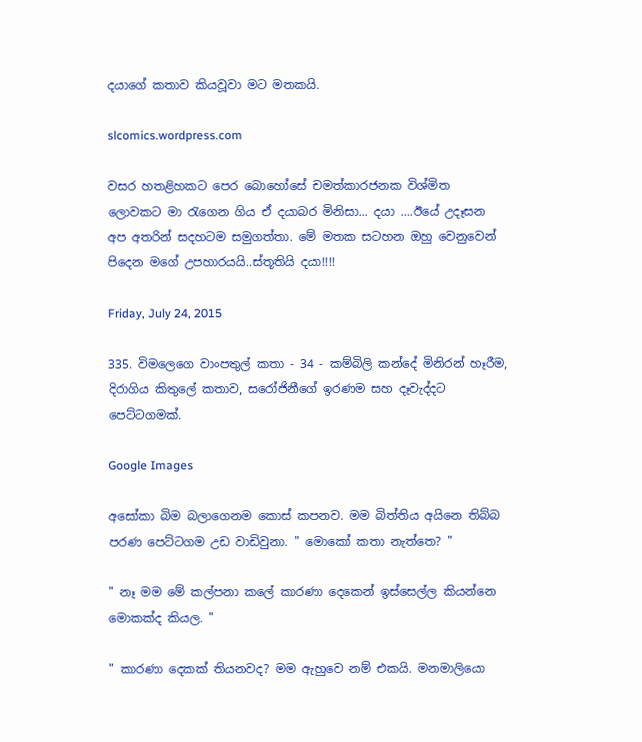දයාගේ කතාව කියවූවා මට මතකයි.

slcomics.wordpress.com

වසර හතළිහකට පෙර බොහෝසේ චමත්කාරජනක විශ්මිත ලොවකට මා රැගෙන ගිය ඒ දයාබර මිනිසා... දයා ….ඊයේ උදෑසන අප අතරින් සදහටම සමුගත්තා. මේ මතක සටහන ඔහු වෙනුවෙන් පිදෙන මගේ උපහාරයයි..ස්තූතියි දයා!!!!

Friday, July 24, 2015

335. විමලෙගෙ වාංපතුල් කතා - 34 - කම්බිලි කන්දේ මිනිරන් හෑරීම, දිරාගිය කිතුලේ කතාව, සරෝජිනීගේ ඉරණම සහ දෑවැද්දට පෙට්ටගමක්.

Google Images

අසෝකා බිම බලාගෙනම කොස් කපනව. මම බිත්තිය අයිනෙ තිබ්බ පරණ පෙට්ටගම උඩ වාඩිවුනා. " මොකෝ කතා නැත්තෙ? "

" නෑ මම මේ කල්පනා කලේ කාරණා දෙකෙන් ඉස්සෙල්ල කියන්නෙ මොකක්ද කියල. "

" කාරණා දෙකක් තියනවද? මම ඇහුවෙ නම් එකයි. මනමාලියො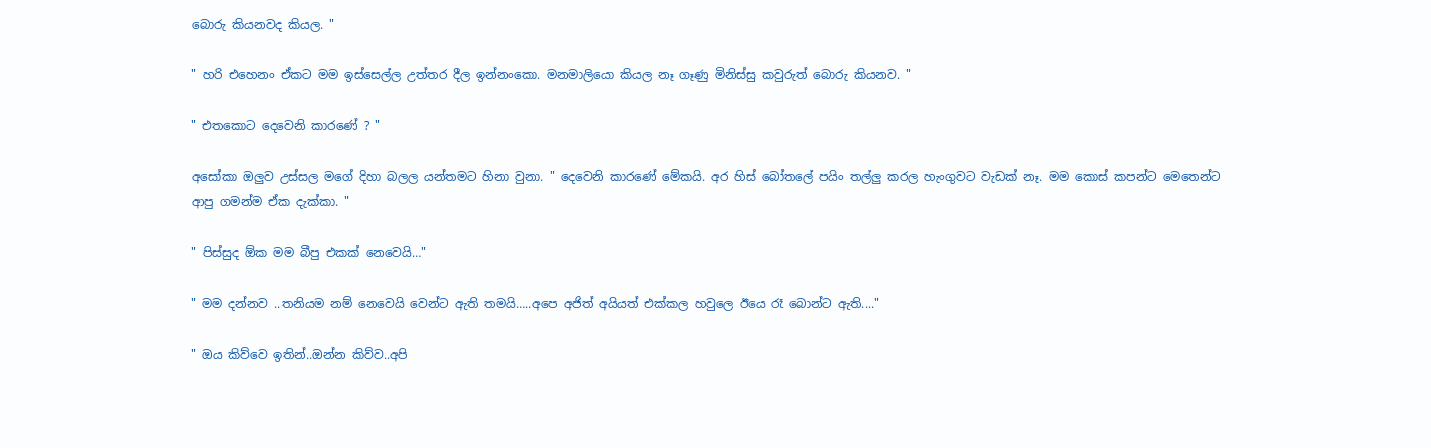බොරු කියනවද කියල. "

" හරි එහෙනං ඒකට මම ඉස්සෙල්ල උත්තර දීල ඉන්නංකො. මනමාලියො කියල නෑ ගෑණු මිනිස්සු කවුරුත් බොරු කියනව. "

" එතකොට දෙවෙනි කාරණේ ? "

අසෝකා ඔලුව උස්සල මගේ දිහා බලල යන්තමට හිනා වුනා. " දෙවෙනි කාරණේ මේකයි. අර හිස් බෝතලේ පයිං තල්ලු කරල හැංගුවට වැඩක් නෑ. මම කොස් කපන්ට මෙතෙන්ට ආපු ගමන්ම ඒක දැක්කා. "

" පිස්සුද ඕක මම බීපු එකක් නෙවෙයි…"

" මම දන්නව ..තනියම නම් නෙවෙයි වෙන්ට ඇති තමයි…..අපෙ අජිත් අයියත් එක්කල හවුලෙ ඊයෙ රෑ බොන්ට ඇති...."

" ඔය කිව්වෙ ඉතින්..ඔන්න කිව්ව..අපි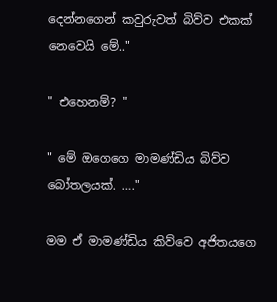දෙන්නගෙන් කවුරුවත් බිව්ව එකක් නෙවෙයි මේ.."

" එහෙනම්? "

" මේ ඔගෙගෙ මාමණ්ඩිය බිව්ව බෝතලයක්. …."

මම ඒ මාමණ්ඩිය කිව්වෙ අජිතයගෙ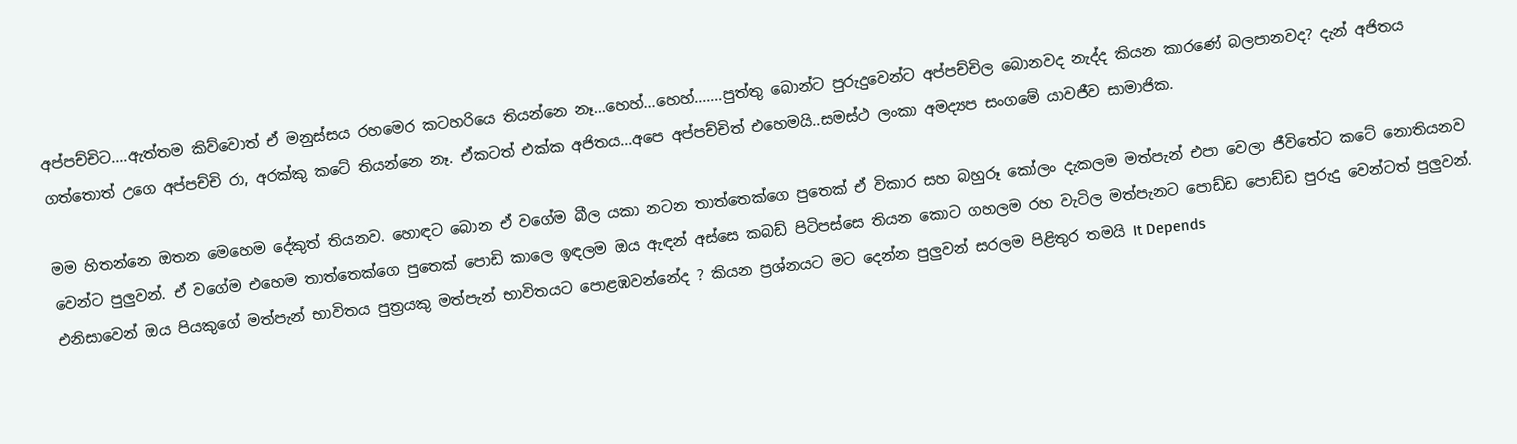අප්පච්චිට....ඇත්තම කිව්වොත් ඒ මනුස්සය රහමෙර කටහරියෙ තියන්නෙ නෑ...හෙහ්...හෙහ්.......පුත්තු බොන්ට පුරුදුවෙන්ට අප්පච්චිල බොනවද නැද්ද කියන කාරණේ බලපානවද? දැන් අජිතය ගත්තොත් උගෙ අප්පච්චි රා, අරක්කු කටේ තියන්නෙ නෑ. ඒකටත් එක්ක අජිතය...අපෙ අප්පච්චිත් එහෙමයි..සමස්ථ ලංකා අමද්‍යප සංගමේ යාවජීව සාමාජික.

මම හිතන්නෙ ඔතන මෙහෙම දේකුත් තියනව. හොඳට බොන ඒ වගේම බීල යකා නටන තාත්තෙක්ගෙ පුතෙක් ඒ විකාර සහ බහුරූ කෝලං දැකලම මත්පැන් එපා වෙලා ජීවිතේට කටේ නොතියනව වෙන්ට පුලුවන්. ඒ වගේම එහෙම තාත්තෙක්ගෙ පුතෙක් පොඩි කාලෙ ඉඳලම ඔය ඇඳන් අස්සෙ කබඩ් පිටිපස්සෙ තියන කොට ගහලම රහ වැටිල මත්පැනට පොඩ්ඩ පොඩ්ඩ පුරුදු වෙන්ටත් පුලුවන්. එනිසාවෙන් ඔය පියකුගේ මත්පැන් භාවිතය පුත්‍රයකු මත්පැන් භාවිතයට පොළඹවන්නේද ? කියන ප්‍රශ්නයට මට දෙන්න පුලුවන් සරලම පිළිතුර තමයි It Depends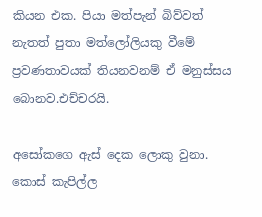කියන එක. පියා මත්පැන් බිව්වත් නැතත් පුතා මත්ලෝලියකු වීමේ ප්‍රවණතාවයක් තියනවනම් ඒ මනුස්සය බොනව.එච්චරයි.

අසෝකගෙ ඇස් දෙක ලොකු වුනා. කොස් කැපිල්ල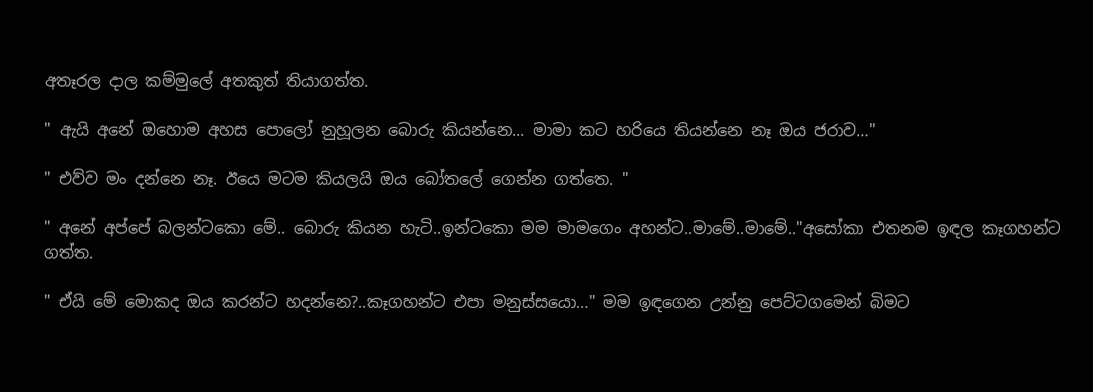අතෑරල දාල කම්මුලේ අතකුත් තියාගත්ත.

" ඇයි අනේ ඔහොම අහස පොලෝ නුහූලන බොරු කියන්නෙ... මාමා කට හරියෙ තියන්නෙ නෑ ඔය ජරාව…"

" එව්ව මං දන්නෙ නෑ. ඊයෙ මටම කියලයි ඔය බෝතලේ ගෙන්න ගත්තෙ. "

" අනේ අප්පේ බලන්ටකො මේ.. බොරු කියන හැටි..ඉන්ටකො මම මාමගෙං අහන්ට..මාමේ..මාමේ.."අසෝකා එතනම ඉඳල කෑගහන්ට ගත්ත.

" ඒයි මේ මොකද ඔය කරන්ට හදන්නෙ?..කෑගහන්ට එපා මනුස්සයො…" මම ඉඳගෙන උන්නු පෙට්ටගමෙන් බිමට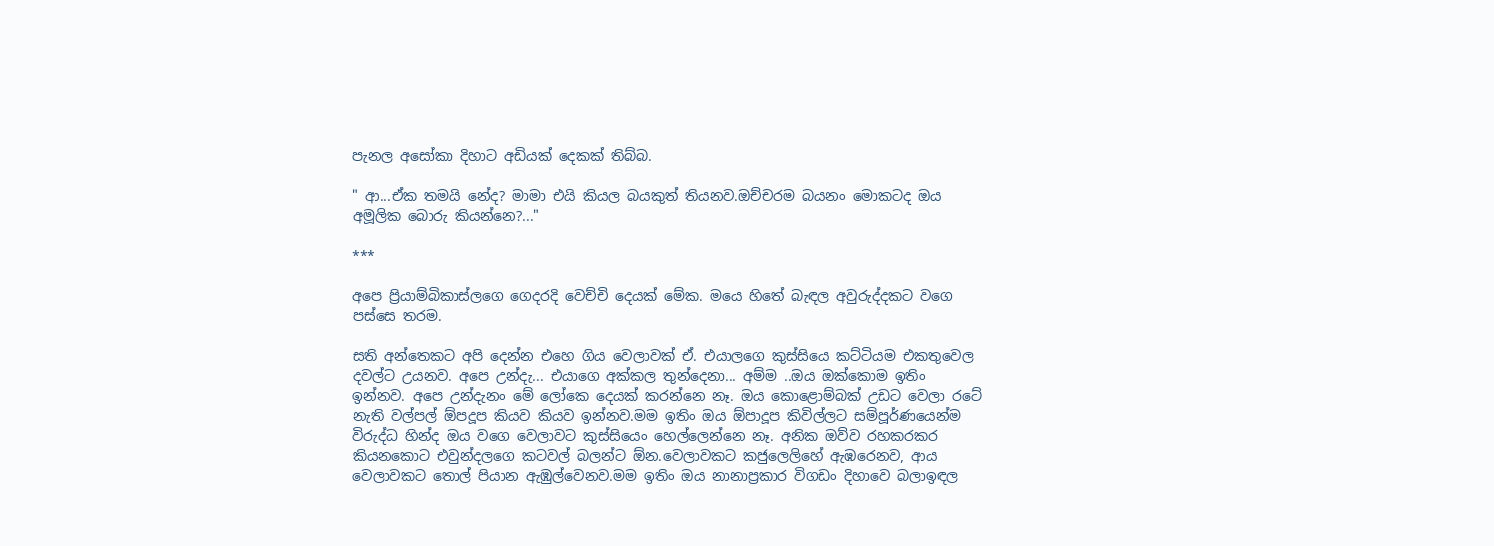පැනල අසෝකා දිහාට අඩියක් දෙකක් තිබ්බ.

" ආ...ඒක තමයි නේද? මාමා එයි කියල බයකුත් තියනව.ඔච්චරම බයනං මොකටද ඔය අමූලික බොරු කියන්නෙ?..."

***

අපෙ ප්‍රියාම්බිකාස්ලගෙ ගෙදරදි වෙච්චි දෙයක් මේක. මයෙ හිතේ බැඳල අවුරුද්දකට වගෙ පස්සෙ තරම.

සති අන්තෙකට අපි දෙන්න එහෙ ගිය වෙලාවක් ඒ. එයාලගෙ කුස්සියෙ කට්ටියම එකතුවෙල දවල්ට උයනව. අපෙ උන්දැ... එයාගෙ අක්කල තුන්දෙනා... අම්ම ..ඔය ඔක්කොම ඉතිං ඉන්නව. අපෙ උන්දැනං මේ ලෝකෙ දෙයක් කරන්නෙ නෑ. ඔය කොළොම්බක් උඩට වෙලා රටේ නැති වල්පල් ඕපදූප කියව කියව ඉන්නව.මම ඉතිං ඔය ඕපාදූප කිවිල්ලට සම්පූර්ණයෙන්ම විරුද්ධ හින්ද ඔය වගෙ වෙලාවට කුස්සියෙං හෙල්ලෙන්නෙ නෑ. අනික ඔව්ව රහකරකර කියනකොට එවුන්දලගෙ කටවල් බලන්ට ඕන.වෙලාවකට කජුලෙලිහේ ඇඹරෙනව, ආය වෙලාවකට තොල් පියාන ඇඹුල්වෙනව.මම ඉතිං ඔය නානාප්‍රකාර විගඩං දිහාවෙ බලාඉඳල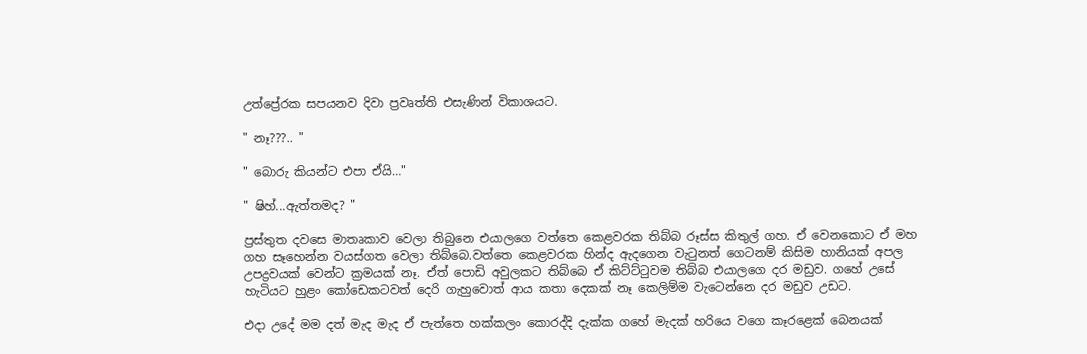උත්ප්‍රේරක සපයනව දිවා ප්‍රවෘත්ති එසැණින් විකාශයට.

" නෑ???.. "

" බොරු කියන්ට එපා ඒයි…"

" ෂිහ්...ඇත්තමද? "

ප්‍රස්තුත දවසෙ මාතෘකාව වෙලා තිබුනෙ එයාලගෙ වත්තෙ කෙළවරක තිබ්බ රූස්ස කිතුල් ගහ. ඒ වෙනකොට ඒ මහ ගහ සෑහෙන්න වයස්ගත වෙලා තිබ්බෙ.වත්තෙ කෙළවරක හින්ද ඇදගෙන වැටුනත් ගෙටනම් කිසිම හානියක් අපල උපද්‍රවයක් වෙන්ට ක්‍රමයක් නෑ. ඒත් පොඩි අවුලකට තිබ්බෙ ඒ කිට්ට්ටුවම තිබ්බ එයාලගෙ දර මඩුව. ගහේ උසේ හැටියට හුළං කෝඩෙකටවත් දෙරි ගැහුවොත් ආය කතා දෙකක් නෑ කෙලිම්ම වැටෙන්නෙ දර මඩුව උඩට.

එදා උදේ මම දත් මැද මැද ඒ පැත්තෙ හක්කලං කොරද්දි දැක්ක ගහේ මැදක් හරියෙ වගෙ කෑරළෙක් බෙනයක්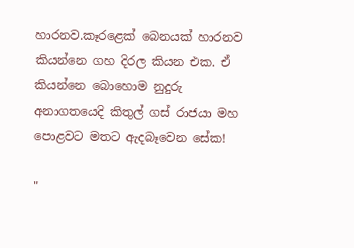හාරනව.කෑරළෙක් බෙනයක් හාරනව කියන්නෙ ගහ දිරල කියන එක. ඒ කියන්නෙ බොහොම නුදුරු අනාගතයෙදි කිතුල් ගස් රාජයා මහ පොළවට මතට ඇදබෑවෙන සේක!

"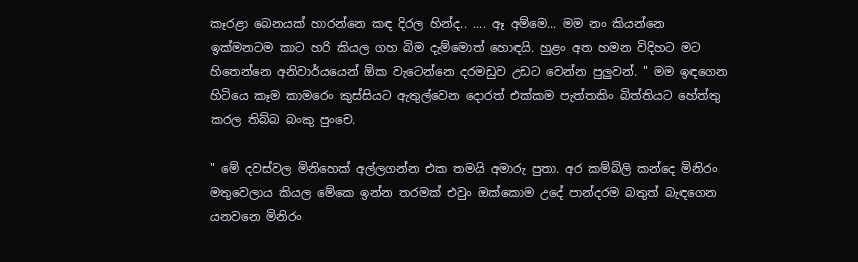කෑරළා බෙනයක් හාරන්නෙ කඳ දිරල හින්ද.. .... ඈ අම්මෙ... මම නං කියන්නෙ ඉක්මනටම කාට හරි කියල ගහ බිම දැම්මොත් හොඳයි. හුළං අත හමන විදිහට මට හිතෙන්නෙ අනිවාර්යයෙන් ඕක වැටෙන්නෙ දරමඩුව උඩට වෙන්න පුලුවන්. " මම ඉඳගෙන හිටියෙ කෑම කාමරෙං කුස්සියට ඇතුල්වෙන දොරත් එක්කම පැත්තකිං බිත්තියට හේත්තු කරල තිබ්බ බංකු පුංචෙ.

" මේ දවස්වල මිනිහෙක් අල්ලගන්න එක තමයි අමාරු පුතා. අර කම්බිලි කන්දෙ මිනිරං මතුවෙලාය කියල මේකෙ ඉන්න තරමක් එවුං ඔක්කොම උදේ පාන්දරම බතුත් බැඳගෙන යනවනෙ මිනිරං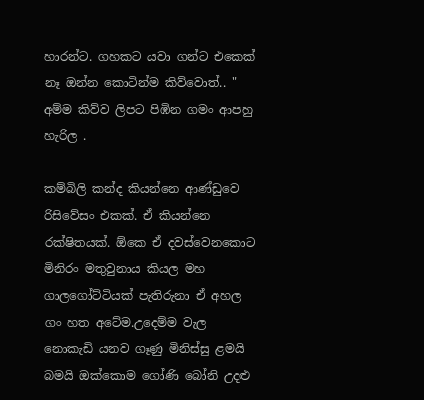හාරන්ට. ගහකට යවා ගන්ට එකෙක් නෑ ඔන්න කොටින්ම කිව්වොත්.. " අම්ම කිව්ව ලිපට පිඹින ගමං ආපහු හැරිල .

කම්බිලි කන්ද කියන්නෙ ආණ්ඩුවෙ රිසිවේසං එකක්. ඒ කියන්නෙ රක්ෂිතයක්. ඕකෙ ඒ දවස්වෙනකොට මිනිරං මතුවුනාය කියල මහ ගාලගෝට්ටියක් පැතිරුනා ඒ අහල ගං හත අටේම.උදෙම්ම වැල නොකැඩි යනව ගෑණු මිනිස්සු ළමයි බමයි ඔක්කොම ගෝණි බෝනි උදළු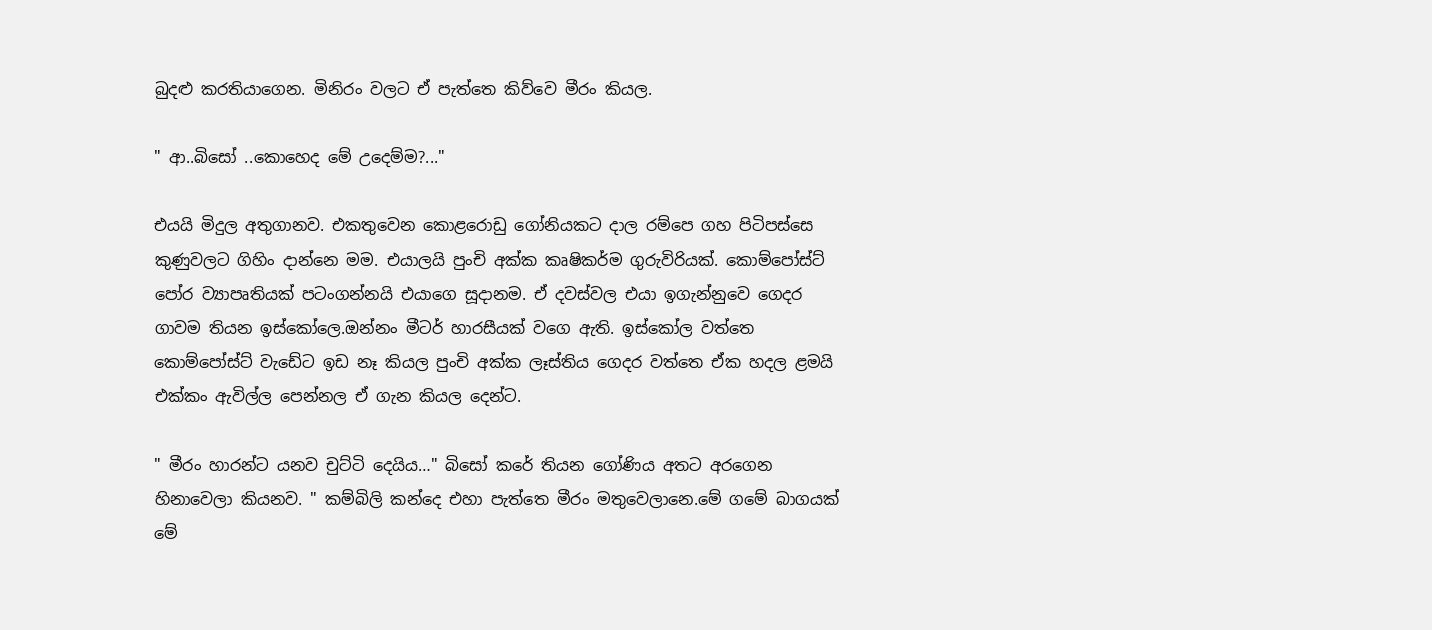බුදළු කරතියාගෙන. මිනිරං වලට ඒ පැත්තෙ කිව්වෙ මීරං කියල.

" ආ..බිසෝ ..කොහෙද මේ උදෙම්ම?..."

එයයි මිදුල අතුගානව. එකතුවෙන කොළරොඩු ගෝනියකට දාල රම්පෙ ගහ පිටිපස්සෙ කුණුවලට ගිහිං දාන්නෙ මම. එයාලයි පුංචි අක්ක කෘෂිකර්ම ගුරුවිරියක්. කොම්පෝස්ට් පෝර ව්‍යාපෘතියක් පටංගන්නයි එයාගෙ සූදානම. ඒ දවස්වල එයා ඉගැන්නුවෙ ගෙදර ගාවම තියන ඉස්කෝලෙ.ඔන්නං මීටර් හාරසීයක් වගෙ ඇති. ඉස්කෝල වත්තෙ කොම්පෝස්ට් වැඩේට ඉඩ නෑ කියල පුංචි අක්ක ලෑස්තිය ගෙදර වත්තෙ ඒක හදල ළමයි එක්කං ඇවිල්ල පෙන්නල ඒ ගැන කියල දෙන්ට.

" මීරං හාරන්ට යනව චුට්ටි දෙයිය…" බිසෝ කරේ තියන ගෝණිය අතට අරගෙන හිනාවෙලා කියනව. " කම්බිලි කන්දෙ එහා පැත්තෙ මීරං මතුවෙලානෙ.මේ ගමේ බාගයක් මේ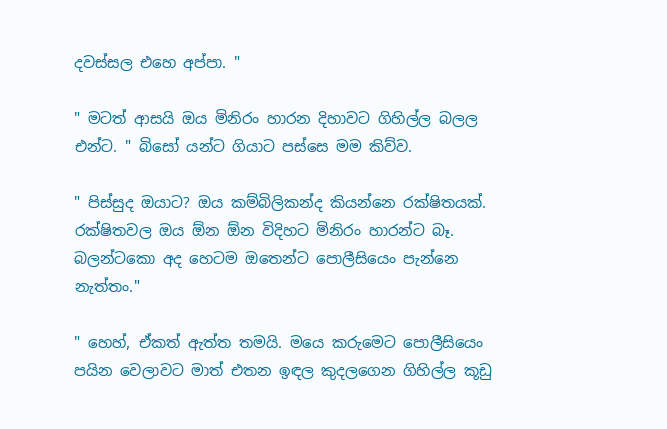දවස්සල එහෙ අප්පා. "

" මටත් ආසයි ඔය මිනිරං හාරන දිහාවට ගිහිල්ල බලල එන්ට. " බිසෝ යන්ට ගියාට පස්සෙ මම කිව්ව.

" පිස්සුද ඔයාට? ඔය කම්බිලිකන්ද කියන්නෙ රක්ෂිතයක්. රක්ෂිතවල ඔය ඕන ඕන විදිහට මිනිරං හාරන්ට බෑ. බලන්ටකො අද හෙටම ඔතෙන්ට පොලීසියෙං පැන්නෙ නැත්තං."

" හෙහ්, ඒකත් ඇත්ත තමයි. මයෙ කරුමෙට පොලීසියෙං පයින වෙලාවට මාත් එතන ඉඳල කුදලගෙන ගිහිල්ල කූඩු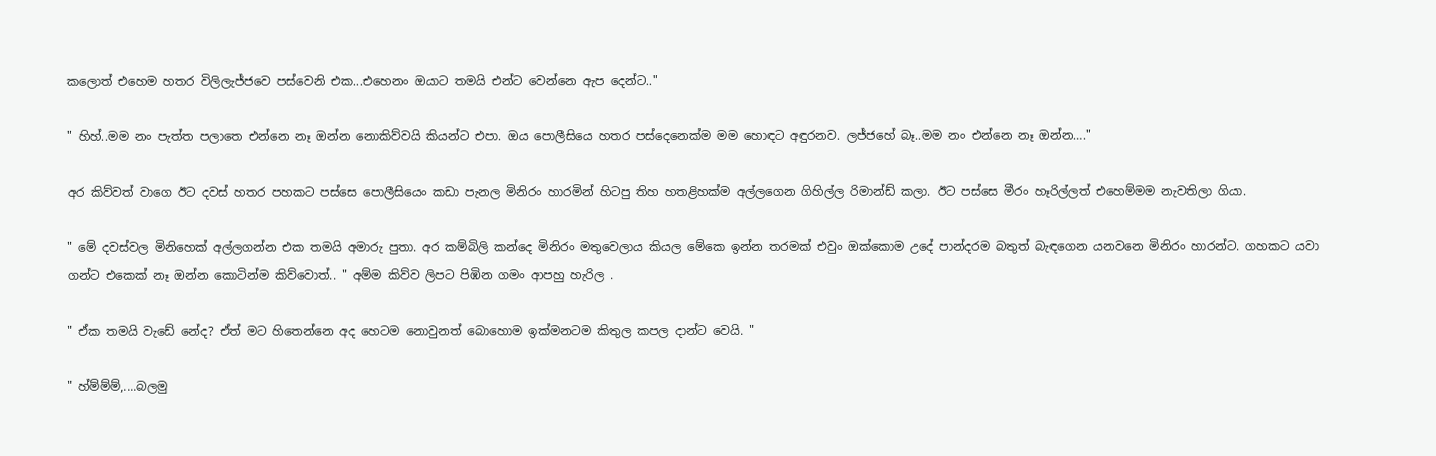කලොත් එහෙම හතර විලිලැජ්ජවෙ පස්වෙනි එක...එහෙනං ඔයාට තමයි එන්ට වෙන්නෙ ඇප දෙන්ට.."

" හිහ්..මම නං පැත්ත පලාතෙ එන්නෙ නෑ ඔන්න නොකිව්වයි කියන්ට එපා. ඔය පොලීසියෙ හතර පස්දෙනෙක්ම මම හොඳට අඳුරනව. ලජ්ජහේ බෑ..මම නං එන්නෙ නෑ ඔන්න…."

අර කිව්වත් වාගෙ ඊට දවස් හතර පහකට පස්සෙ පොලීසියෙං කඩා පැනල මිනිරං හාරමින් හිටපු තිහ හතළිහක්ම අල්ලගෙන ගිහිල්ල රිමාන්ඩ් කලා. ඊට පස්සෙ මීරං හෑරිල්ලත් එහෙම්මම නැවතිලා ගියා.

" මේ දවස්වල මිනිහෙක් අල්ලගන්න එක තමයි අමාරු පුතා. අර කම්බිලි කන්දෙ මිනිරං මතුවෙලාය කියල මේකෙ ඉන්න තරමක් එවුං ඔක්කොම උදේ පාන්දරම බතුත් බැඳගෙන යනවනෙ මිනිරං හාරන්ට. ගහකට යවා ගන්ට එකෙක් නෑ ඔන්න කොටින්ම කිව්වොත්.. " අම්ම කිව්ව ලිපට පිඹින ගමං ආපහු හැරිල .

" ඒක තමයි වැඩේ නේද? ඒත් මට හිතෙන්නෙ අද හෙටම නොවුනත් බොහොම ඉක්මනටම කිතුල කපල දාන්ට වෙයි. "

" හ්ම්ම්ම්,....බලමු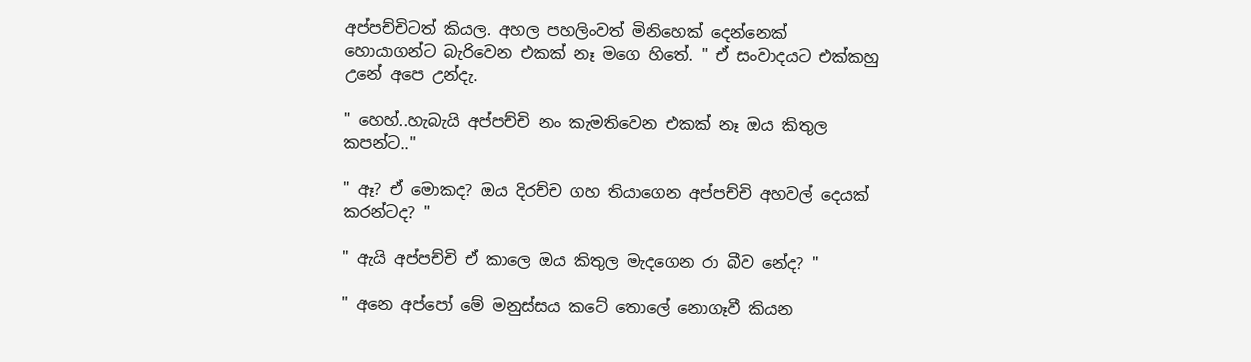අප්පච්චිටත් කියල. අහල පහලිංවත් මිනිහෙක් දෙන්නෙක් හොයාගන්ට බැරිවෙන එකක් නෑ මගෙ හිතේ. " ඒ සංවාදයට එක්කහු උනේ අපෙ උන්දැ.

" හෙහ්..හැබැයි අප්පච්චි නං කැමතිවෙන එකක් නෑ ඔය කිතුල කපන්ට.."

" ඈ? ඒ මොකද? ඔය දිරච්ච ගහ තියාගෙන අප්පච්චි අහවල් දෙයක් කරන්ටද? "

" ඇයි අප්පච්චි ඒ කාලෙ ඔය කිතුල මැදගෙන රා බීව නේද? "

" අනෙ අප්පෝ මේ මනුස්සය කටේ තොලේ නොගෑවී කියන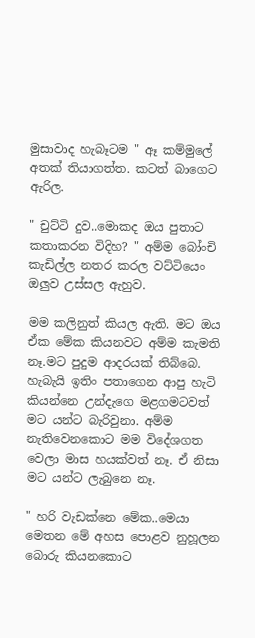මුසාවාද හැබෑටම " ඈ කම්මුලේ අතක් තියාගත්ත. කටත් බාගෙට ඇරිල.

" චුට්ටි දුව..මොකද ඔය පුතාට කතාකරන විදිහ? " අම්ම බෝංචි කැඩිල්ල නතර කරල වට්ටියෙං ඔලුව උස්සල ඇහුව.

මම කලිනුත් කියල ඇති. මට ඔය ඒක මේක කියනවට අම්ම කැමති නෑ.මට පුදුම ආදරයක් තිබ්බෙ. හැබැයි ඉතිං පතාගෙන ආපු හැටි කියන්නෙ උන්දැගෙ මළගමටවත් මට යන්ට බැරිවුනා. අම්ම නැතිවෙනකොට මම විදේශගත වෙලා මාස හයක්වත් නෑ. ඒ නිසා මට යන්ට ලැබුනෙ නෑ.

" හරි වැඩක්නෙ මේක..මෙයා මෙතන මේ අහස පොළව නුහූලන බොරු කියනකොට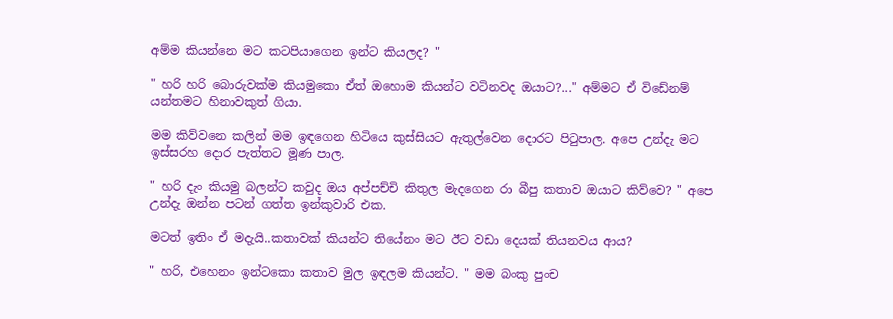අම්ම කියන්නෙ මට කටපියාගෙන ඉන්ට කියලද? "

" හරි හරි බොරුවක්ම කියමුකො ඒත් ඔහොම කියන්ට වටිනවද ඔයාට?..." අම්මට ඒ විඩේනම් යන්තමට හිනාවකුත් ගියා.

මම කිව්වනෙ කලින් මම ඉඳගෙන හිටියෙ කුස්සියට ඇතුල්වෙන දොරට පිටුපාල. අපෙ උන්දැ මට ඉස්සරහ දොර පැත්තට මූණ පාල.

" හරි දැං කියමු බලන්ට කවුද ඔය අප්පච්චි කිතුල මැදගෙන රා බීපු කතාව ඔයාට කිව්වෙ? " අපෙ උන්දැ ඔන්න පටන් ගත්ත ඉන්කුවාරි එක.

මටත් ඉතිං ඒ මදැයි..කතාවක් කියන්ට තියේනං මට ඊට වඩා දෙයක් තියනවය ආය?

" හරි, එහෙනං ඉන්ටකො කතාව මුල ඉඳලම කියන්ට. " මම බංකු පුංච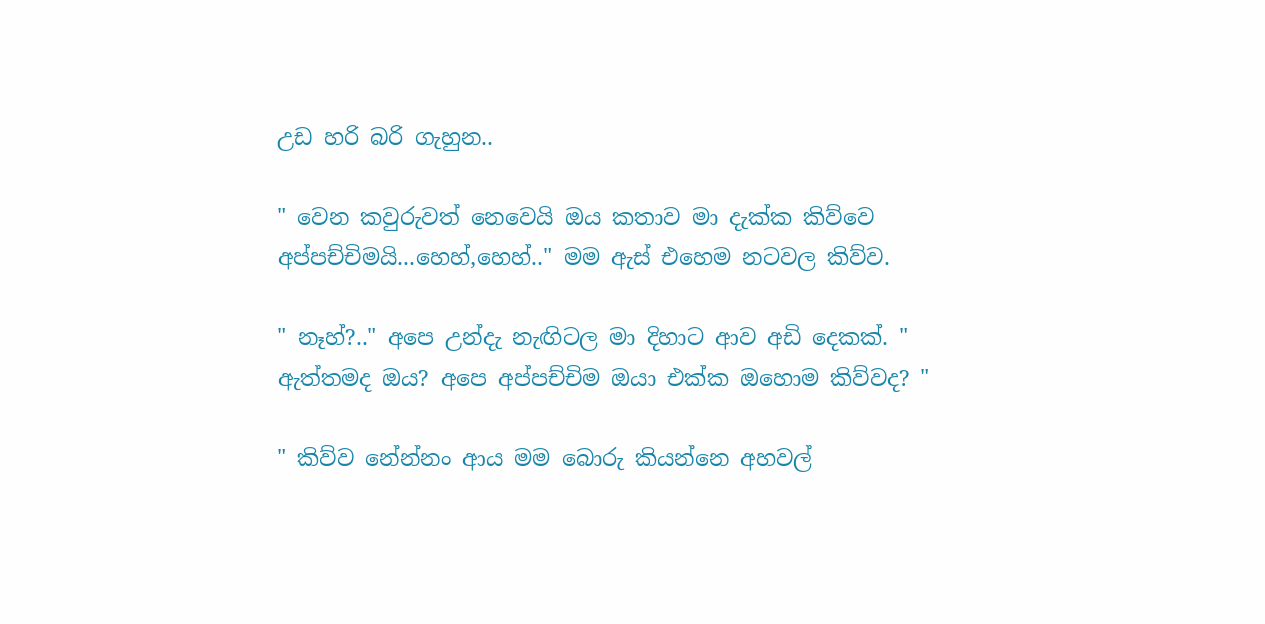උඩ හරි බරි ගැහුන..

" වෙන කවුරුවත් නෙවෙයි ඔය කතාව මා දැක්ක කිව්වෙ අප්පච්චිමයි...හෙහ්,හෙහ්.." මම ඇස් එහෙම නටවල කිව්ව.

" නෑහ්?.." අපෙ උන්දැ නැඟිටල මා දිහාට ආව අඩි දෙකක්. " ඇත්තමද ඔය? අපෙ අප්පච්චිම ඔයා එක්ක ඔහොම කිව්වද? "

" කිව්ව නේන්නං ආය මම බොරු කියන්නෙ අහවල්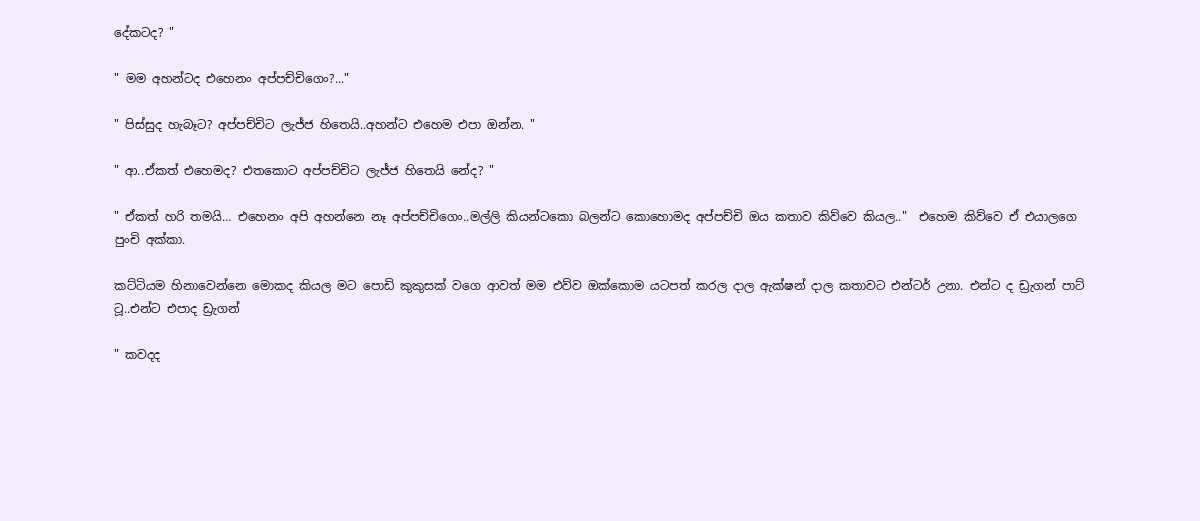දේකටද? "

" මම අහන්ටද එහෙනං අප්පච්චිගෙං?..."

" පිස්සුද හැබෑට? අප්පච්චිට ලැජ්ජ හිතෙයි..අහන්ට එහෙම එපා ඔන්න. "

" ආ..ඒකත් එහෙමද? එතකොට අප්පච්චිට ලැජ්ජ හිතෙයි නේද? "

" ඒකත් හරි තමයි… එහෙනං අපි අහන්නෙ නෑ අප්පච්චිගෙං..මල්ලි කියන්ටකො බලන්ට කොහොමද අප්පච්චි ඔය කතාව කිව්වෙ කියල.."  එහෙම කිව්වෙ ඒ එයාලගෙ පුංචි අක්කා.

කට්ටියම හිනාවෙන්නෙ මොකද කියල මට පොඩි කුකුසක් වගෙ ආවත් මම එව්ව ඔක්කොම යටපත් කරල දාල ඇක්ෂන් දාල කතාවට එන්ටර් උනා. එන්ට ද ඩ්‍රැගන් පාට් ටූ..එන්ට එපාද ඩ්‍රැගන්

" කවදද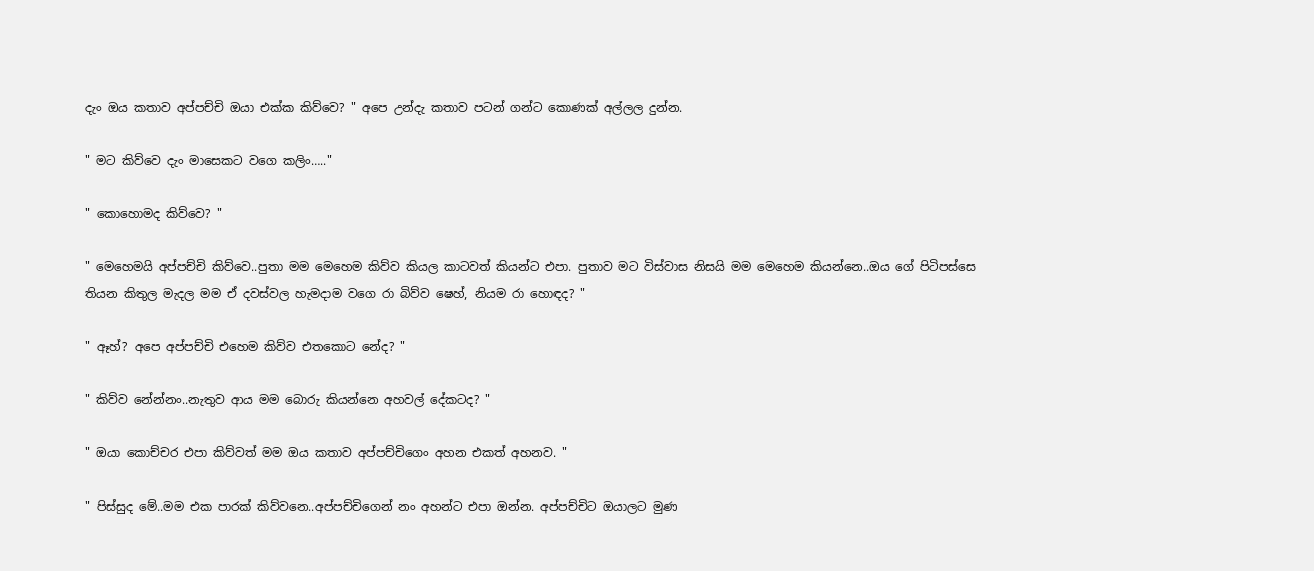දැං ඔය කතාව අප්පච්චි ඔයා එක්ක කිව්වෙ? " අපෙ උන්දැ කතාව පටන් ගන්ට කොණක් අල්ලල දුන්න.

" මට කිව්වෙ දැං මාසෙකට වගෙ කලිං….."

" කොහොමද කිව්වෙ? "

" මෙහෙමයි අප්පච්චි කිව්වෙ..පුතා මම මෙහෙම කිව්ව කියල කාටවත් කියන්ට එපා. පුතාව මට විස්වාස නිසයි මම මෙහෙම කියන්නෙ..ඔය ගේ පිටිපස්සෙ තියන කිතුල මැදල මම ඒ දවස්වල හැමදාම වගෙ රා බිව්ව ෂෙහ්, නියම රා හොඳද? "

" ඈහ්? අපෙ අප්පච්චි එහෙම කිව්ව එතකොට නේද? "

" කිව්ව නේන්නං..නැතුව ආය මම බොරු කියන්නෙ අහවල් දේකටද? "

" ඔයා කොච්චර එපා කිව්වත් මම ඔය කතාව අප්පච්චිගෙං අහන එකත් අහනව. "

" පිස්සුද මේ..මම එක පාරක් කිව්වනෙ..අප්පච්චිගෙන් නං අහන්ට එපා ඔන්න. අප්පච්චිට ඔයාලට මුණ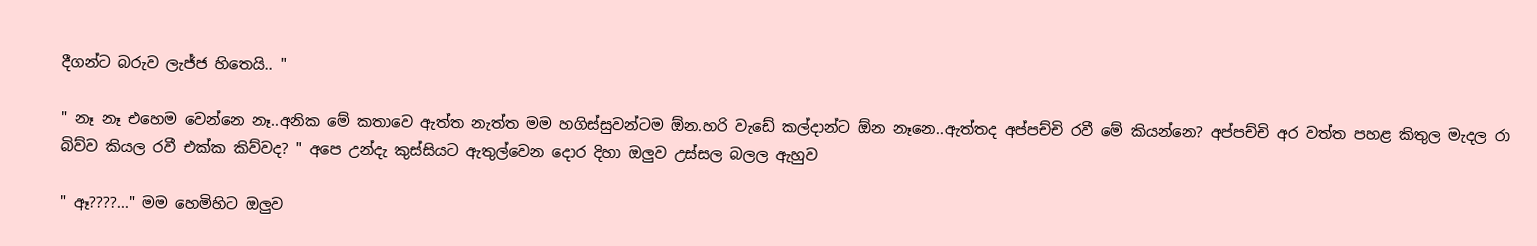දීගන්ට බරුව ලැජ්ජ හිතෙයි.. "

" නෑ නෑ එහෙම වෙන්නෙ නෑ..අනික මේ කතාවෙ ඇත්ත නැත්ත මම හගිස්සුවන්ටම ඕන.හරි වැඩේ කල්දාන්ට ඕන නෑනෙ..ඇත්තද අප්පච්චි රවී මේ කියන්නෙ? අප්පච්චි අර වත්ත පහළ කිතුල මැදල රා බිව්ව කියල රවී එක්ක කිව්වද? " අපෙ උන්දැ කුස්සියට ඇතුල්වෙන දොර දිහා ඔලුව උස්සල බලල ඇහුව

" ඈ????..." මම හෙමිහිට ඔලුව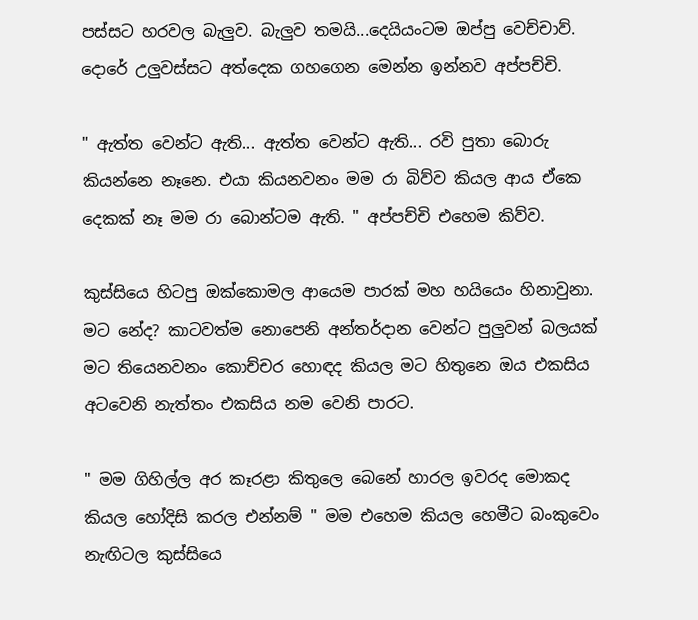පස්සට හරවල බැලුව. බැලුව තමයි...දෙයියංටම ඔප්පු වෙච්චාව්. දොරේ උලුවස්සට අත්දෙක ගහගෙන මෙන්න ඉන්නව අප්පච්චි.

" ඇත්ත වෙන්ට ඇති... ඇත්ත වෙන්ට ඇති... රවි පුතා බොරු කියන්නෙ නෑනෙ. එයා කියනවනං මම රා බිව්ව කියල ආය ඒකෙ දෙකක් නෑ මම රා බොන්ටම ඇති. " අප්පච්චි එහෙම කිව්ව.

කුස්සියෙ හිටපු ඔක්කොමල ආයෙම පාරක් මහ හයියෙං හිනාවුනා. මට නේද? කාටවත්ම නොපෙනි අන්තර්දාන වෙන්ට පුලුවන් බලයක් මට තියෙනවනං කොච්චර හොඳද කියල මට හිතුනෙ ඔය එකසිය අටවෙනි නැත්තං එකසිය නම වෙනි පාරට.

" මම ගිහිල්ල අර කෑරළා කිතුලෙ බෙනේ හාරල ඉවරද මොකද කියල හෝදිසි කරල එන්නම් " මම එහෙම කියල හෙමීට බංකුවෙං නැඟිටල කුස්සියෙ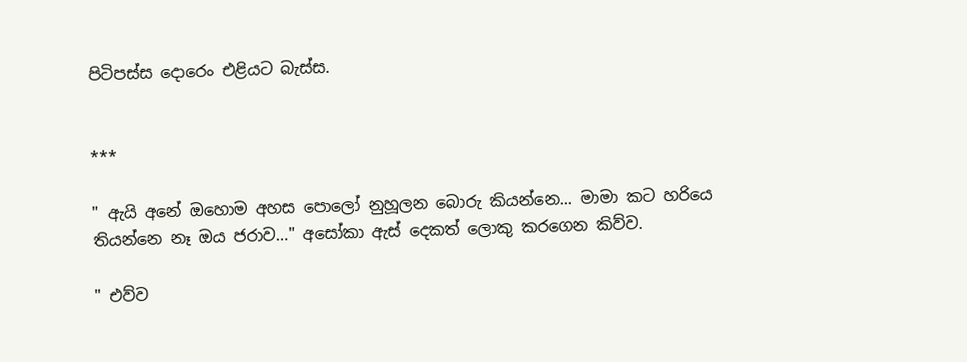පිටිපස්ස දොරෙං එළියට බැස්ස.


***

" ඇයි අනේ ඔහොම අහස පොලෝ නුහූලන බොරු කියන්නෙ... මාමා කට හරියෙ තියන්නෙ නෑ ඔය ජරාව…" අසෝකා ඇස් දෙකත් ලොකු කරගෙන කිව්ව.

" එව්ව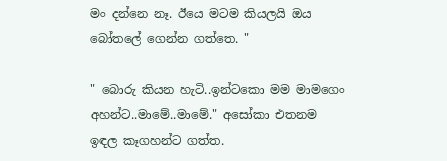මං දන්නෙ නෑ. ඊයෙ මටම කියලයි ඔය බෝතලේ ගෙන්න ගත්තෙ. "

" බොරු කියන හැටි..ඉන්ටකො මම මාමගෙං අහන්ට..මාමේ..මාමේ." අසෝකා එතනම ඉඳල කෑගහන්ට ගත්ත.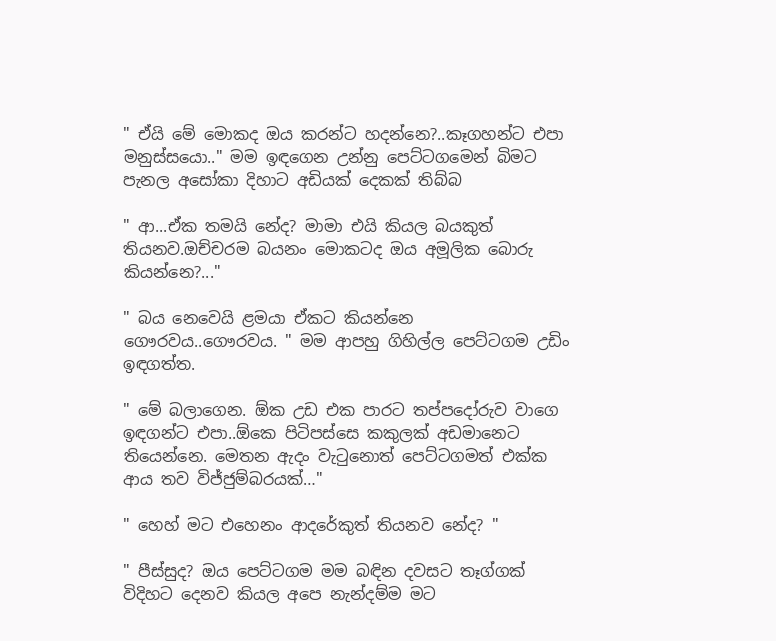" ඒයි මේ මොකද ඔය කරන්ට හදන්නෙ?..කෑගහන්ට එපා මනුස්සයො.." මම ඉඳගෙන උන්නු පෙට්ටගමෙන් බිමට පැනල අසෝකා දිහාට අඩියක් දෙකක් තිබ්බ

" ආ...ඒක තමයි නේද? මාමා එයි කියල බයකුත් තියනව.ඔච්චරම බයනං මොකටද ඔය අමූලික බොරු කියන්නෙ?..."

" බය නෙවෙයි ළමයා ඒකට කියන්නෙ ගෞරවය..ගෞරවය. " මම ආපහු ගිහිල්ල පෙට්ටගම උඩිං ඉඳගත්ත.

" මේ බලාගෙන. ඕක උඩ එක පාරට තප්පදෝරුව වාගෙ ඉඳගන්ට එපා..ඕකෙ පිටිපස්සෙ කකුලක් අඩමානෙට තියෙන්නෙ. මෙතන ඇදං වැටුනොත් පෙට්ටගමත් එක්ක ආය තව විජ්ජුම්බරයක්…"

" හෙහ් මට එහෙනං ආදරේකුත් තියනව නේද? "

" පීස්සුද? ඔය පෙට්ටගම මම බඳින දවසට තෑග්ගක් විදිහට දෙනව කියල අපෙ නැන්දම්ම මට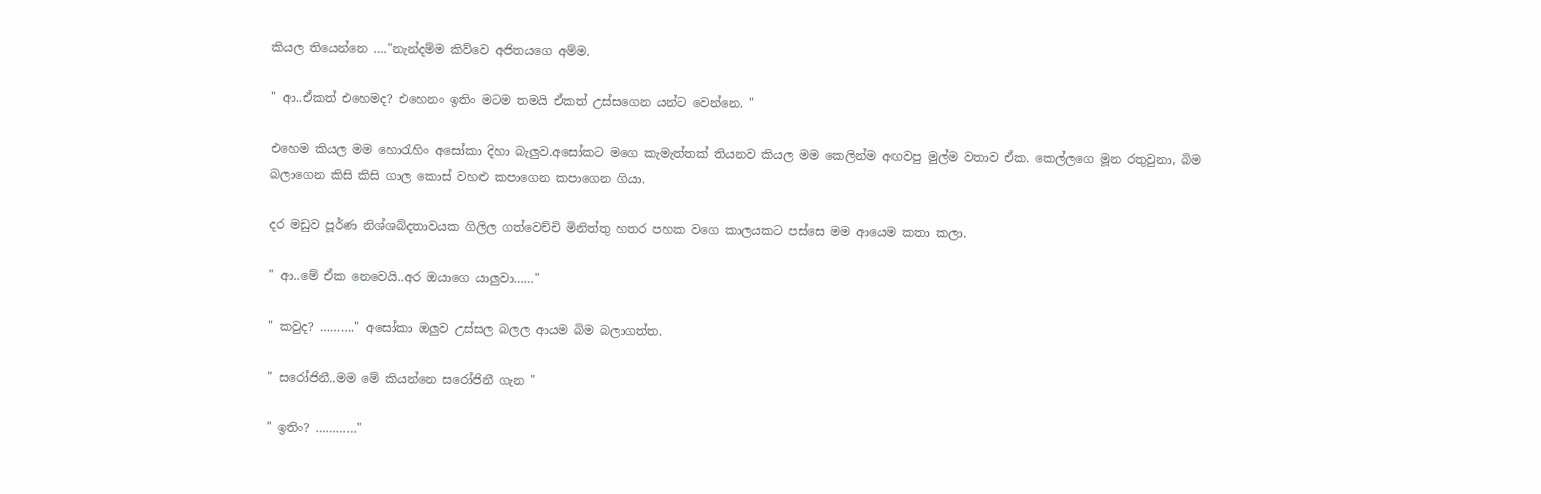කියල තියෙන්නෙ …."නැන්දම්ම කිව්වෙ අජිතයගෙ අම්ම.

" ආ..ඒකත් එහෙමද? එහෙනං ඉතිං මටම තමයි ඒකත් උස්සගෙන යන්ට වෙන්නෙ. "

එහෙම කියල මම හොරැහිං අසෝකා දිහා බැලුව.අසෝකට මගෙ කැමැත්තක් තියනව කියල මම කෙලින්ම අඟවපු මුල්ම වතාව ඒක. කෙල්ලගෙ මූන රතුවුනා, බිම බලාගෙන කිසි කිසි ගාල කොස් වහළු කපාගෙන කපාගෙන ගියා.

දර මඩුව පූර්ණ නිශ්ශබ්දතාවයක ගිලිල ගත්වෙච්චි මිනිත්තු හතර පහක වගෙ කාලයකට පස්සෙ මම ආයෙම කතා කලා.

" ආ..මේ ඒක නෙවෙයි..අර ඔයාගෙ යාලුවා……"

" කවුද? ………." අසෝකා ඔලුව උස්සල බලල ආයම බිම බලාගත්ත.

" සරෝජිනී..මම මේ කියන්නෙ සරෝජිනී ගැන "

" ඉතිං? …………"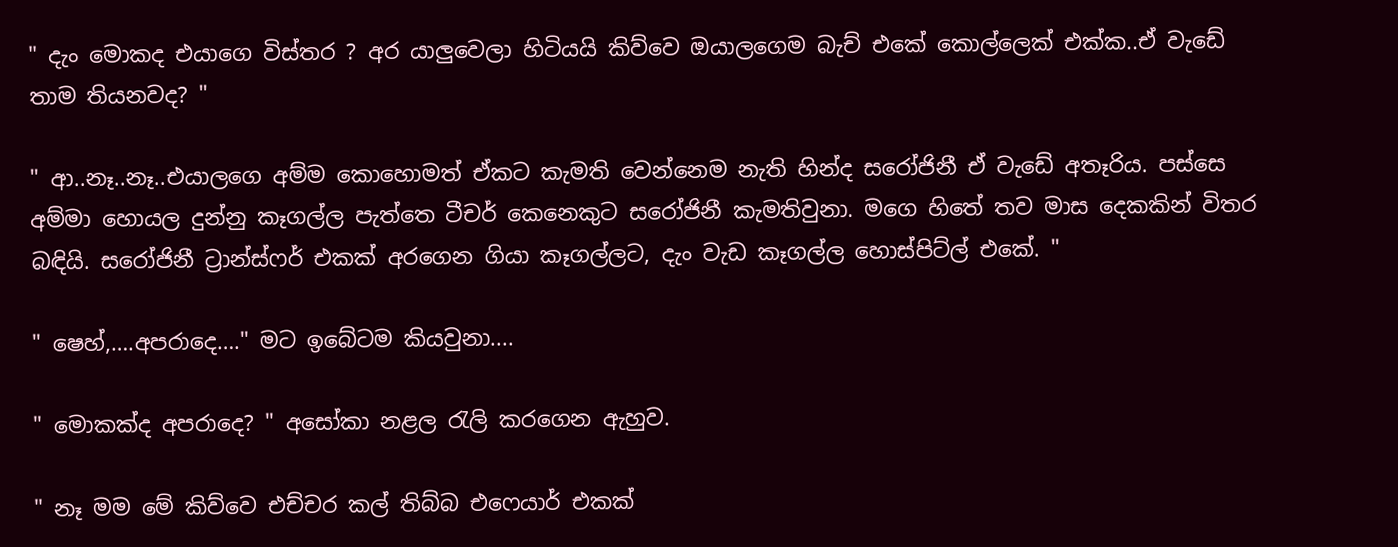" දැං මොකද එයාගෙ විස්තර ? අර යාලුවෙලා හිටියයි කිව්වෙ ඔයාලගෙම බැච් එකේ කොල්ලෙක් එක්ක..ඒ වැඩේ තාම තියනවද? "

" ආ..නෑ..නෑ..එයාලගෙ අම්ම කොහොමත් ඒකට කැමති වෙන්නෙම නැති හින්ද සරෝජිනී ඒ වැඩේ අතෑරිය. පස්සෙ අම්මා හොයල දුන්නු කෑගල්ල පැත්තෙ ටීචර් කෙනෙකුට සරෝජිනී කැමතිවුනා. මගෙ හිතේ තව මාස දෙකකින් විතර බඳියි. සරෝජිනී ට්‍රාන්ස්ෆර් එකක් අරගෙන ගියා කෑගල්ලට, දැං වැඩ කෑගල්ල හොස්පිට්ල් එකේ. "

" ෂෙහ්,….අපරාදෙ…." මට ඉබේටම කියවුනා....

" මොකක්ද අපරාදෙ? " අසෝකා නළල රැලි කරගෙන ඇහුව.

" නෑ මම මේ කිව්වෙ එච්චර කල් තිබ්බ එෆෙයාර් එකක්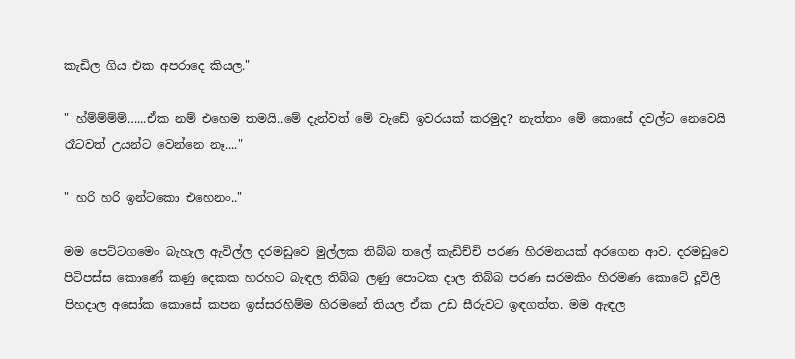කැඩිල ගිය එක අපරාදෙ කියල."

" හ්ම්ම්ම්ම්…...ඒක නම් එහෙම තමයි..මේ දැන්වත් මේ වැඩේ ඉවරයක් කරමුද? නැත්තං මේ කොසේ දවල්ට නෙවෙයි රෑටවත් උයන්ට වෙන්නෙ නෑ...."

" හරි හරි ඉන්ටකො එහෙනං.."

මම පෙට්ටගමෙං බැහැල ඇවිල්ල දරමඩුවෙ මුල්ලක තිබ්බ තලේ කැඩිච්චි පරණ හිරමනයක් අරගෙන ආව. දරමඩුවෙ පිටිපස්ස කොණේ කණු දෙකක හරහට බැඳල තිබ්බ ලණු පොටක දාල තිබ්බ පරණ සරමකිං හිරමණ කොටේ දූවිලි පිහදාල අසෝක කොසේ කපන ඉස්සරහිම්ම හිරමනේ තියල ඒක උඩ සීරුවට ඉඳගත්ත. මම ඇඳල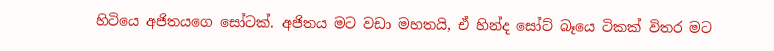හිටියෙ අජිතයගෙ සෝටක්. අජිතය මට වඩා මහතයි, ඒ හින්ද සෝට් බෑයෙ ටිකක් විතර මට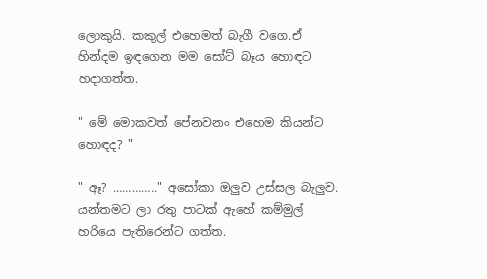ලොකුයි. කකුල් එහෙමත් බැගී වගෙ.ඒ හින්දම ඉඳගෙන මම සෝට් බෑය හොඳට හදාගත්ත.

" මේ මොකවත් පේනවනං එහෙම කියන්ට හොඳද? "

" ඈ? ………….." අසෝකා ඔලුව උස්සල බැලුව. යන්තමට ලා රතු පාටක් ඇහේ කම්මුල් හරියෙ පැතිරෙන්ට ගත්ත.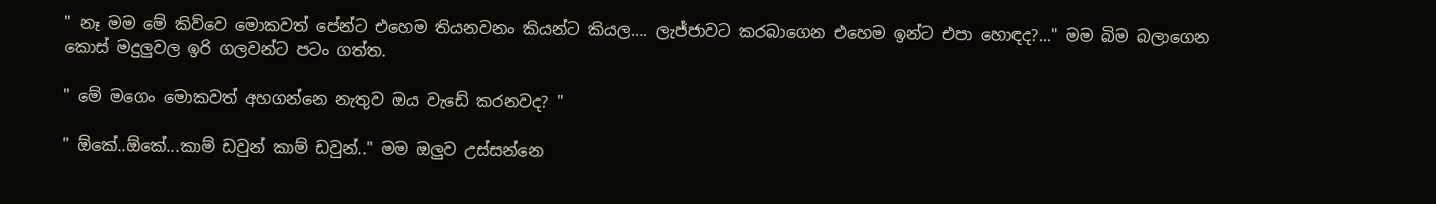" නෑ මම මේ කිව්වෙ මොකවත් පේන්ට එහෙම තියනවනං කියන්ට කියල…. ලැජ්ජාවට කරබාගෙන එහෙම ඉන්ට එපා හොඳද?..." මම බිම බලාගෙන කොස් මදුලුවල ඉරි ගලවන්ට පටං ගත්ත.

" මේ මගෙං මොකවත් අහගන්නෙ නැතුව ඔය වැඩේ කරනවද? "

" ඕකේ..ඕකේ...කාම් ඩවුන් කාම් ඩවුන්.." මම ඔලුව උස්සන්නෙ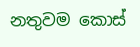නතුවම කොස්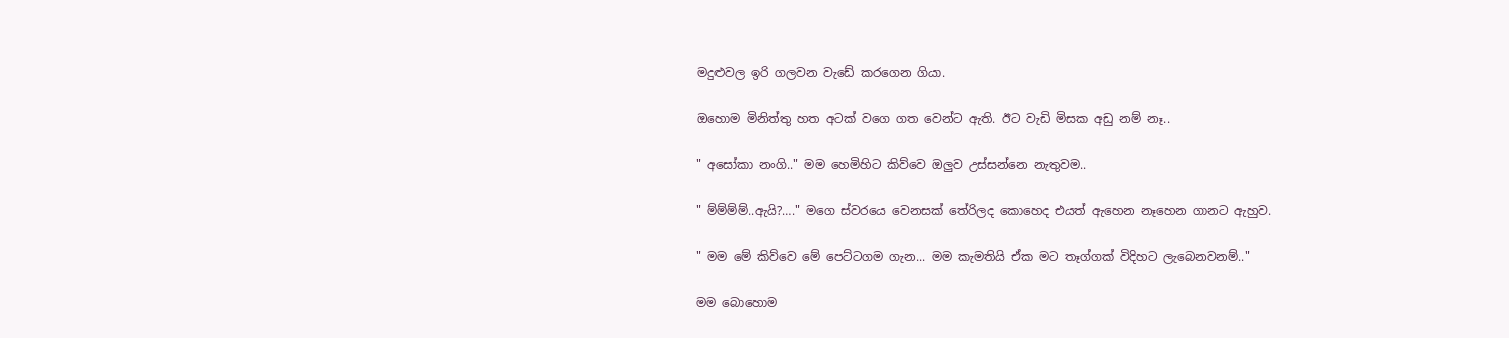මදුළුවල ඉරි ගලවන වැඩේ කරගෙන ගියා.

ඔහොම මිනිත්තු හත අටක් වගෙ ගත වෙන්ට ඇති. ඊට වැඩි මිසක අඩු නම් නෑ..

" අසෝකා නංගි.." මම හෙමිහිට කිව්වෙ ඔලුව උස්සන්නෙ නැතුවම..

" ම්ම්ම්ම්..ඇයි?…." මගෙ ස්වරයෙ වෙනසක් තේරිලද කොහෙද එයත් ඇහෙන නෑහෙන ගානට ඇහුව.

" මම මේ කිව්වෙ මේ පෙට්ටගම ගැන... මම කැමතියි ඒක මට තෑග්ගක් විදිහට ලැබෙනවනම්.."

මම බොහොම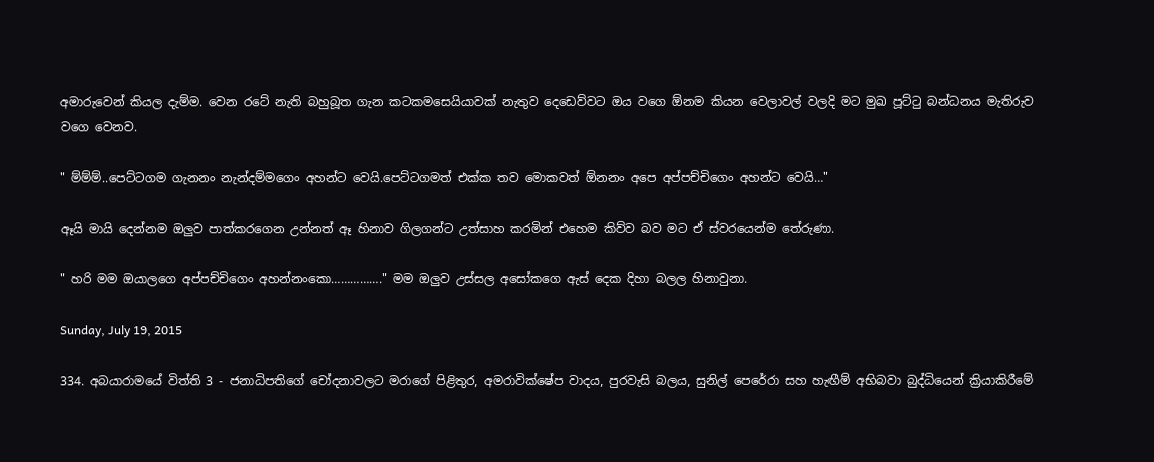අමාරුවෙන් කියල දැම්ම. වෙන රටේ නැති බහුබූත ගැන කටකමසෙයියාවක් නැතුව දෙඩෙව්වට ඔය වගෙ ඕනම කියන වෙලාවල් වලදි මට මුඛ පූට්ටු බන්ධනය මැතිරුව වගෙ වෙනව.

" ම්ම්ම්..පෙට්ටගම ගැනනං නැන්දම්මගෙං අහන්ට වෙයි.පෙට්ටගමත් එක්ක තව මොකවත් ඕනනං අපෙ අප්පච්චිගෙං අහන්ට වෙයි…"

ඈයි මායි දෙන්නම ඔලුව පාත්කරගෙන උන්නත් ඈ හිනාව ගිලගන්ට උත්සාහ කරමින් එහෙම කිව්ව බව මට ඒ ස්වරයෙන්ම තේරුණා.

" හරි මම ඔයාලගෙ අප්පච්චිගෙං අහන්නංකො……………." මම ඔලුව උස්සල අසෝකගෙ ඇස් දෙක දිහා බලල හිනාවුනා.

Sunday, July 19, 2015

334. අබයාරාමයේ විත්ති 3 - ජනාධිපතිගේ චෝදනාවලට මරාගේ පිළිතුර, අමරාවික්ෂේප වාදය, පුරවැසි බලය, සුනිල් පෙරේරා සහ හැඟීම් අභිබවා බුද්ධියෙන් ක්‍රියාකිරීමේ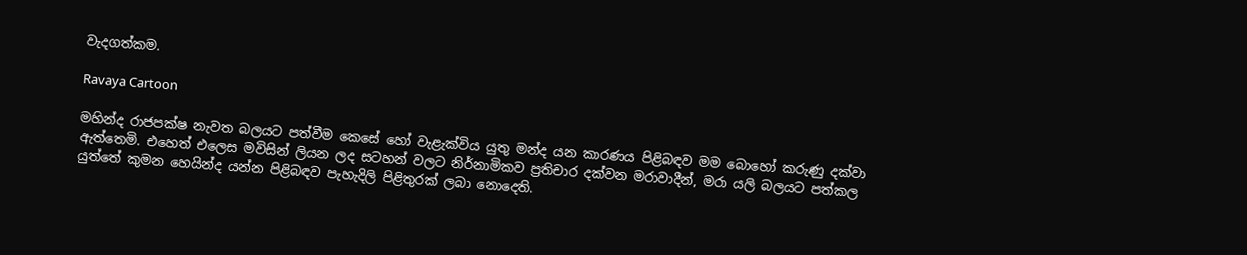වැදගත්කම.

Ravaya Cartoon

මහින්ද රාජපක්ෂ නැවත බලයට පත්වීම කෙසේ හෝ වැළැක්විය යුතු මන්ද යන කාරණය පිළිබඳව මම බොහෝ කරුණු දක්වා ඇත්තෙමි. එහෙත් එලෙස මවිසින් ලියන ලද සටහන් වලට නිර්නාමිකව ප්‍රතිචාර දක්වන මරාවාදීන්, මරා යලි බලයට පත්කල යුත්තේ කුමන හෙයින්ද යන්න පිළිබඳව පැහැදිලි පිළිතුරක් ලබා නොදෙති.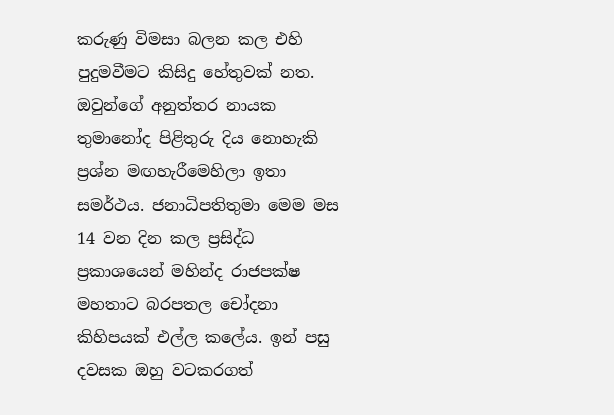කරුණු විමසා බලන කල එහි පුදුමවීමට කිසිදු හේතුවක් නත. ඔවුන්ගේ අනුත්තර නායක තුමානෝද පිළිතුරු දිය නොහැකි ප්‍රශ්න මඟහැරීමෙහිලා ඉතා සමර්ථය. ජනාධිපතිතුමා මෙම මස 14 වන දින කල ප්‍රසිද්ධ ප්‍රකාශයෙන් මහින්ද රාජපක්ෂ මහතාට බරපතල චෝදනා කිහිපයක් එල්ල කලේය. ඉන් පසු දවසක ඔහු වටකරගත්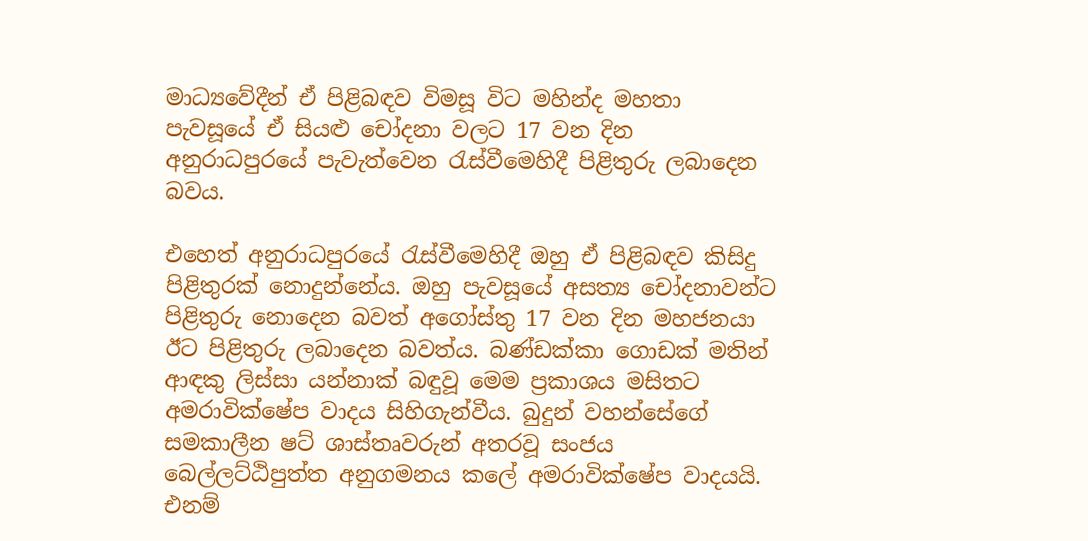මාධ්‍යවේදීන් ඒ පිළිබඳව විමසූ විට මහින්ද මහතා පැවසූයේ ඒ සියළු චෝදනා වලට 17 වන දින අනුරාධපුරයේ පැවැත්වෙන රැස්වීමෙහිදී පිළිතුරු ලබාදෙන බවය.

එහෙත් අනුරාධපුරයේ රැස්වීමෙහිදී ඔහු ඒ පිළිබඳව කිසිදු පිළිතුරක් නොදුන්නේය. ඔහු පැවසූයේ අසත්‍ය චෝදනාවන්ට පිළිතුරු නොදෙන බවත් අගෝස්තු 17 වන දින මහජනයා ඊට පිළිතුරු ලබාදෙන බවත්ය. බණ්ඩක්කා ගොඩක් මතින් ආඳකු ලිස්සා යන්නාක් බඳුවූ මෙම ප්‍රකාශය මසිතට අමරාවික්ෂේප වාදය සිහිගැන්වීය. බුදුන් වහන්සේගේ සමකාලීන ෂට් ශාස්තෘවරුන් අතරවූ සංජය බෙල්ලට්ඨිපුත්ත අනුගමනය කලේ අමරාවික්ෂේප වාදයයි. එනම්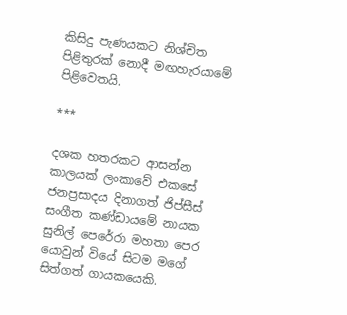කිසිදු පැණයකට නිශ්චිත පිළිතුරක් නොදී මඟහැරයාමේ පිළිවෙතයි.

***

දශක හතරකට ආසන්න කාලයක් ලංකාවේ එකසේ ජනප්‍රසාදය දිනාගත් ජිප්සීස් සංගීත කණ්ඩායමේ නායක සුනිල් පෙරේරා මහතා පෙර යොවුන් වියේ සිටම මගේ සිත්ගත් ගායකයෙකි.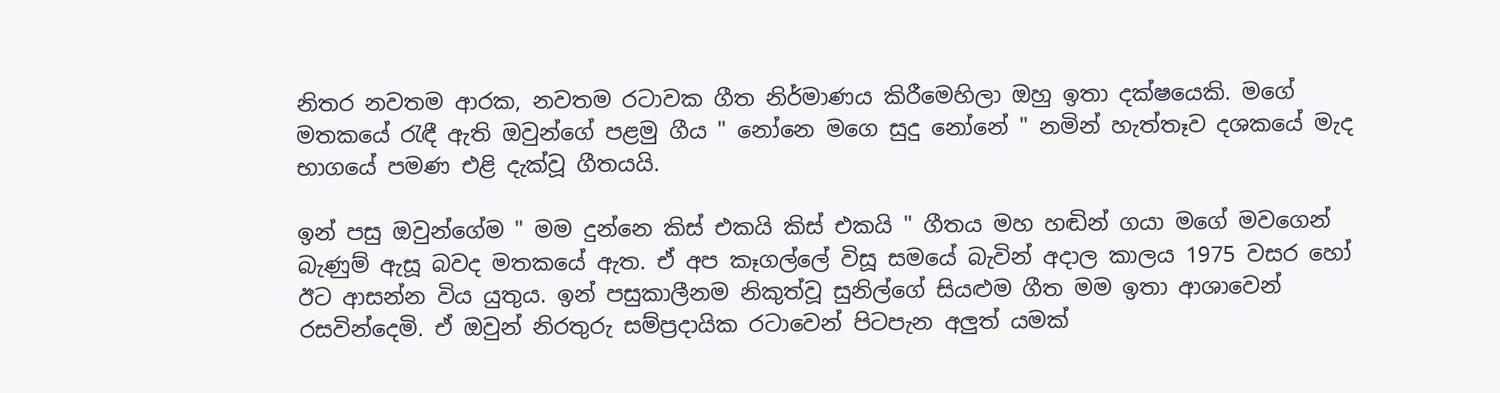නිතර නවතම ආරක, නවතම රටාවක ගීත නිර්මාණය කිරීමෙහිලා ඔහු ඉතා දක්ෂයෙකි. මගේ මතකයේ රැඳී ඇති ඔවුන්ගේ පළමු ගීය " නෝනෙ මගෙ සුදු නෝනේ " නමින් හැත්තෑව දශකයේ මැද භාගයේ පමණ එළි දැක්වූ ගීතයයි.

ඉන් පසු ඔවුන්ගේම " මම දුන්නෙ කිස් එකයි කිස් එකයි " ගීතය මහ හඬින් ගයා මගේ මවගෙන් බැණුම් ඇසූ බවද මතකයේ ඇත. ඒ අප කෑගල්ලේ විසූ සමයේ බැවින් අදාල කාලය 1975 වසර හෝ ඊට ආසන්න විය යුතුය. ඉන් පසුකාලීනම නිකුත්වූ සුනිල්ගේ සියළුම ගීත මම ඉතා ආශාවෙන් රසවින්දෙමි. ඒ ඔවුන් නිරතුරු සම්ප්‍රදායික රටාවෙන් පිටපැන අලුත් යමක්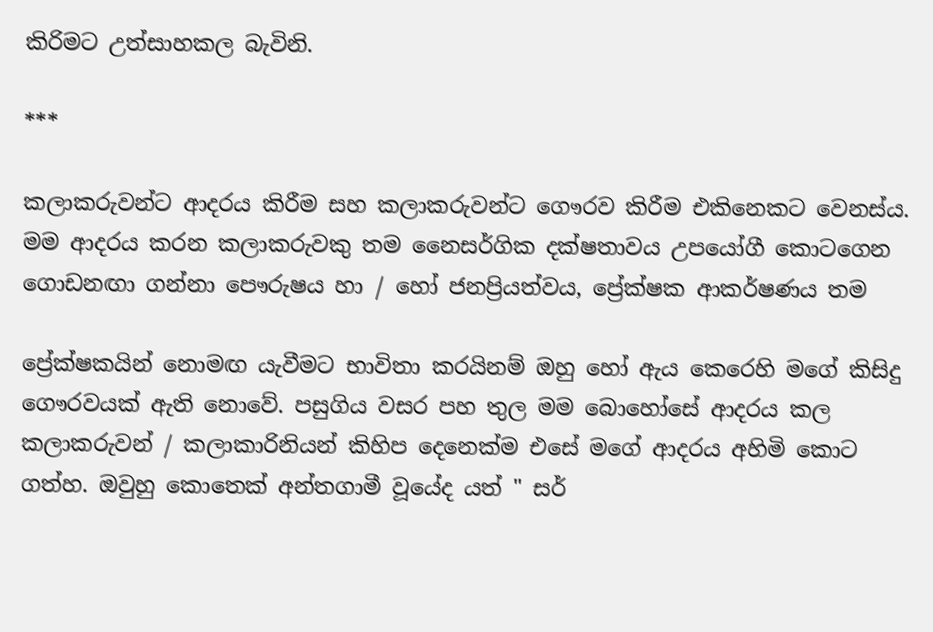කිරිමට උත්සාහකල බැවිනි.

***

කලාකරුවන්ට ආදරය කිරීම සහ කලාකරුවන්ට ගෞරව කිරීම එකිනෙකට වෙනස්ය. මම ආදරය කරන කලාකරුවකු තම නෛසර්ගික දක්ෂතාවය උපයෝගී කොටගෙන ගොඩනඟා ගන්නා පෞරුෂය හා / හෝ ජනප්‍රියත්වය, ප්‍රේක්ෂක ආකර්ෂණය තම

ප්‍රේක්ෂකයින් නොමඟ යැවීමට භාවිතා කරයිනම් ඔහු හෝ ඇය කෙරෙහි මගේ කිසිදු ගෞරවයක් ඇති නොවේ. පසුගිය වසර පහ තුල මම බොහෝසේ ආදරය කල කලාකරුවන් / කලාකාරිනියන් කිහිප දෙනෙක්ම එසේ මගේ ආදරය අහිමි කොට ගත්හ. ඔවුහු කොතෙක් අන්තගාමී වූයේද යත් " සර්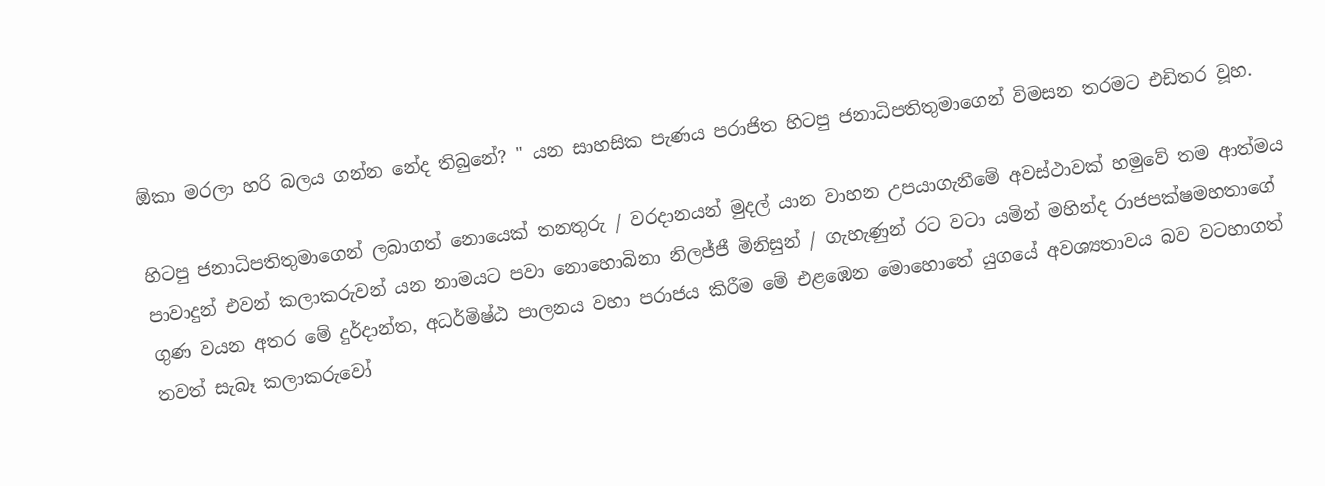ඕකා මරලා හරි බලය ගන්න නේද තිබුනේ? " යන සාහසික පැණය පරාජිත හිටපු ජනාධිපතිතුමාගෙන් විමසන තරමට එඩිතර වූහ.

හිටපු ජනාධිපතිතුමාගෙන් ලබාගත් නොයෙක් තනතුරු / වරදානයන් මුදල් යාන වාහන උපයාගැනීමේ අවස්ථාවක් හමුවේ තම ආත්මය පාවාදුන් එවන් කලාකරුවන් යන නාමයට පවා නොහොබිනා නිලජ්ජී මිනිසුන් / ගැහැණුන් රට වටා යමින් මහින්ද රාජපක්ෂමහතාගේ ගුණ වයන අතර මේ දුර්දාන්ත, අධර්මිෂ්ඨ පාලනය වහා පරාජය කිරීම මේ එළඹෙන මොහොතේ යුගයේ අවශ්‍යතාවය බව වටහාගත් තවත් සැබෑ කලාකරුවෝ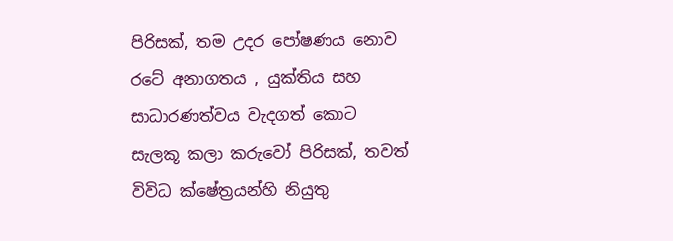පිරිසක්, තම උදර පෝෂණය නොව රටේ අනාගතය , යුක්තිය සහ සාධාරණත්වය වැදගත් කොට සැලකූ කලා කරුවෝ පිරිසක්, තවත් විවිධ ක්ෂේත්‍රයන්හි නියුතු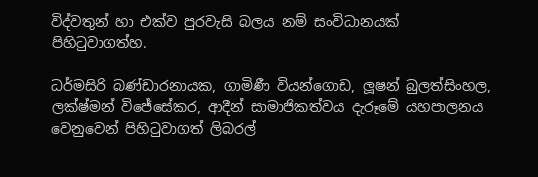විද්වතුන් හා එක්ව පුරවැසි බලය නම් සංවිධානයක් පිහිටුවාගත්හ.

ධර්මසිරි බණ්ඩාරනායක, ගාමිණී වියන්ගොඩ, ලූෂන් බුලත්සිංහල, ලක්ෂ්මන් විජේසේකර, ආදීන් සාමාජිකත්වය දැරූමේ යහපාලනය වෙනුවෙන් පිහිටුවාගත් ලිබරල්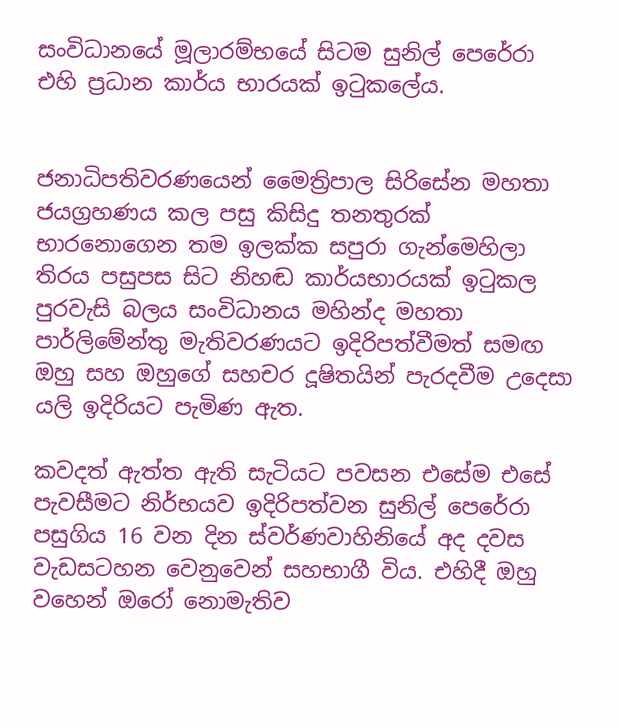සංවිධානයේ මූලාරම්භයේ සිටම සුනිල් පෙරේරා එහි ප්‍රධාන කාර්ය භාරයක් ඉටුකලේය.


ජනාධිපතිවරණයෙන් මෛත්‍රිපාල සිරිසේන මහතා ජයග්‍රහණය කල පසු කිසිදු තනතුරක් භාරනොගෙන තම ඉලක්ක සපුරා ගැන්මෙහිලා තිරය පසුපස සිට නිහඬ කාර්යභාරයක් ඉටුකල පුරවැසි බලය සංවිධානය මහින්ද මහතා පාර්ලිමේන්තු මැතිවරණයට ඉදිරිපත්වීමත් සමඟ ඔහු සහ ඔහුගේ සහචර දූෂිතයින් පැරදවීම උදෙසා යලි ඉදිරියට පැමිණ ඇත.

කවදත් ඇත්ත ඇති සැටියට පවසන එසේම එසේ පැවසීමට නිර්භයව ඉදිරිපත්වන සුනිල් පෙරේරා පසුගිය 16 වන දින ස්වර්ණවාහිනියේ අද දවස වැඩසටහන වෙනුවෙන් සහභාගී විය. එහිදී ඔහු වහෙන් ඔරෝ නොමැතිව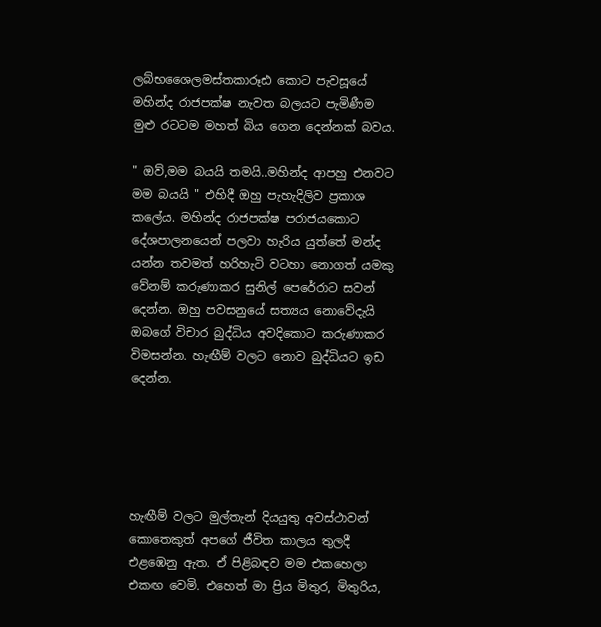ලබ්භශෛලමස්තකාරූඪ කොට පැවසූයේ මහින්ද රාජපක්ෂ නැවත බලයට පැමිණීම මුළු රටටම මහත් බිය ගෙන දෙන්නක් බවය.

" ඔව්,මම බයයි තමයි..මහින්ද ආපහු එනවට මම බයයි " එහිදී ඔහු පැහැදිලිව ප්‍රකාශ කලේය. මහින්ද රාජපක්ෂ පරාජයකොට දේශපාලනයෙන් පලවා හැරිය යුත්තේ මන්ද යන්න තවමත් හරිහැටි වටහා නොගත් යමකු වේනම් කරුණාකර සුනිල් පෙරේරාට සවන් දෙන්න. ඔහු පවසනුයේ සත්‍යය නොවේදැයි ඔබගේ විචාර බුද්ධිය අවදිකොට කරුණාකර විමසන්න. හැඟීම් වලට නොව බුද්ධියට ඉඩ දෙන්න.





හැඟීම් වලට මුල්තැන් දියයුතු අවස්ථාවන් කොතෙකුත් අපගේ ජීවිත කාලය තුලදී එළඹෙනු ඇත. ඒ පිළිබඳව මම එකහෙලා එකඟ වෙමි. එහෙත් මා ප්‍රිය මිතුර, මිතුරිය,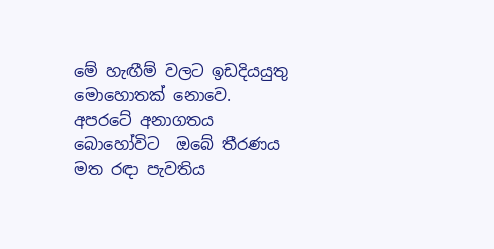මේ හැඟීම් වලට ඉඩදියයුතු මොහොතක් නොවෙ. අපරටේ අනාගතය බොහෝවිට  ඔබේ තීරණය මත රඳා පැවතිය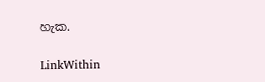හැක.

LinkWithin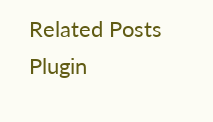Related Posts Plugin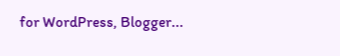for WordPress, Blogger...